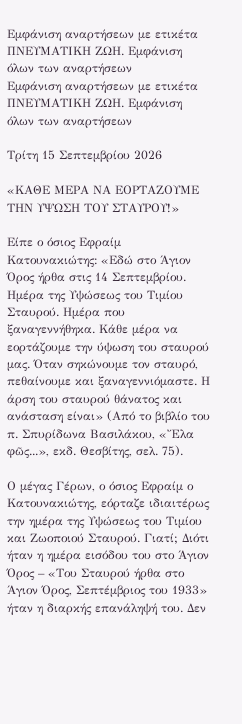Εμφάνιση αναρτήσεων με ετικέτα ΠΝΕΥΜΑΤΙΚΗ ΖΩΗ. Εμφάνιση όλων των αναρτήσεων
Εμφάνιση αναρτήσεων με ετικέτα ΠΝΕΥΜΑΤΙΚΗ ΖΩΗ. Εμφάνιση όλων των αναρτήσεων

Τρίτη 15 Σεπτεμβρίου 2026

«ΚΑΘΕ ΜΕΡΑ ΝΑ ΕΟΡΤΑΖΟΥΜΕ ΤΗΝ ΥΨΩΣΗ ΤΟΥ ΣΤΑΥΡΟΥ!»

Είπε ο όσιος Εφραίμ Κατουνακιώτης: «Εδώ στο Άγιον Όρος ήρθα στις 14 Σεπτεμβρίου. Ημέρα της Υψώσεως του Τιμίου Σταυρού. Ημέρα που ξαναγεννήθηκα. Κάθε μέρα να εορτάζουμε την ύψωση του σταυρού μας. Όταν σηκώνουμε τον σταυρό, πεθαίνουμε και ξαναγεννιόμαστε. Η άρση του σταυρού θάνατος και ανάσταση είναι» (Από το βιβλίο του π. Σπυρίδωνα Βασιλάκου, «Ἔλα φῶς...», εκδ. Θεσβίτης, σελ. 75).

Ο μέγας Γέρων, ο όσιος Εφραίμ ο Κατουνακιώτης, εόρταζε ιδιαιτέρως την ημέρα της Υψώσεως του Τιμίου και Ζωοποιού Σταυρού. Γιατί; Διότι ήταν η ημέρα εισόδου του στο Άγιον Όρος – «Του Σταυρού ήρθα στο Άγιον Όρος, Σεπτέμβριος του 1933» ήταν η διαρκής επανάληψή του. Δεν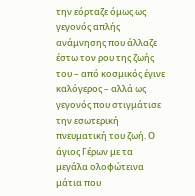την εόρταζε όμως ως γεγονός απλής ανάμνησης που άλλαζε έστω τον ρου της ζωής του – από κοσμικός έγινε καλόγερος – αλλά ως γεγονός που στιγμάτισε την εσωτερική πνευματική του ζωή. Ο άγιος Γέρων με τα μεγάλα ολοφώτεινα μάτια που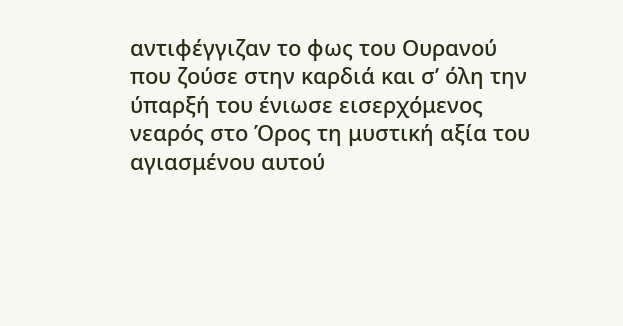αντιφέγγιζαν το φως του Ουρανού που ζούσε στην καρδιά και σ’ όλη την ύπαρξή του ένιωσε εισερχόμενος νεαρός στο Όρος τη μυστική αξία του αγιασμένου αυτού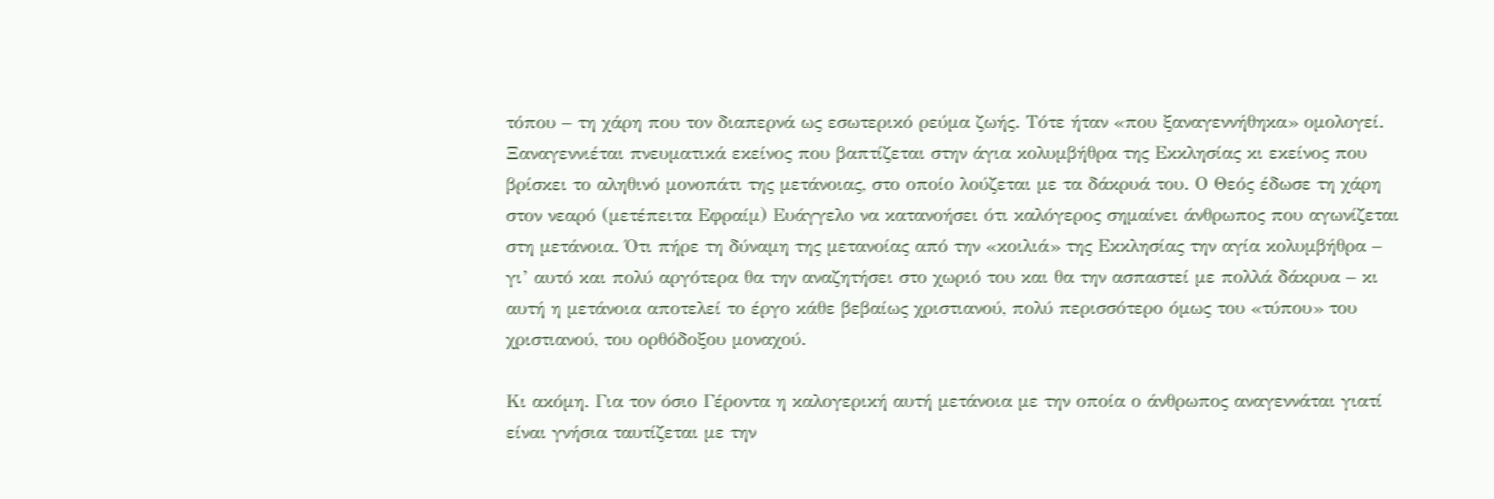τόπου – τη χάρη που τον διαπερνά ως εσωτερικό ρεύμα ζωής. Τότε ήταν «που ξαναγεννήθηκα» ομολογεί. Ξαναγεννιέται πνευματικά εκείνος που βαπτίζεται στην άγια κολυμβήθρα της Εκκλησίας κι εκείνος που βρίσκει το αληθινό μονοπάτι της μετάνοιας, στο οποίο λούζεται με τα δάκρυά του. Ο Θεός έδωσε τη χάρη στον νεαρό (μετέπειτα Εφραίμ) Ευάγγελο να κατανοήσει ότι καλόγερος σημαίνει άνθρωπος που αγωνίζεται στη μετάνοια. Ότι πήρε τη δύναμη της μετανοίας από την «κοιλιά» της Εκκλησίας την αγία κολυμβήθρα – γι’ αυτό και πολύ αργότερα θα την αναζητήσει στο χωριό του και θα την ασπαστεί με πολλά δάκρυα – κι αυτή η μετάνοια αποτελεί το έργο κάθε βεβαίως χριστιανού, πολύ περισσότερο όμως του «τύπου» του χριστιανού, του ορθόδοξου μοναχού.

Κι ακόμη. Για τον όσιο Γέροντα η καλογερική αυτή μετάνοια με την οποία ο άνθρωπος αναγεννάται γιατί είναι γνήσια ταυτίζεται με την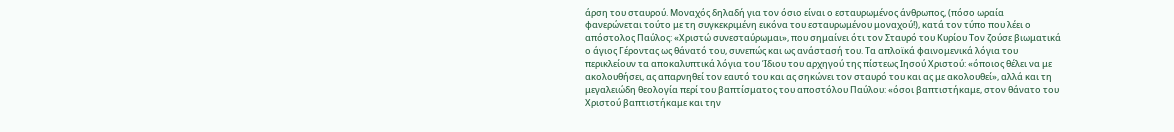άρση του σταυρού. Μοναχός δηλαδή για τον όσιο είναι ο εσταυρωμένος άνθρωπος, (πόσο ωραία φανερώνεται τούτο με τη συγκεκριμένη εικόνα του εσταυρωμένου μοναχού!), κατά τον τύπο που λέει ο απόστολος Παύλος: «Χριστώ συνεσταύρωμαι», που σημαίνει ότι τον Σταυρό του Κυρίου Τον ζούσε βιωματικά ο άγιος Γέροντας ως θάνατό του, συνεπώς και ως ανάστασή του. Τα απλοϊκά φαινομενικά λόγια του περικλείουν τα αποκαλυπτικά λόγια του Ίδιου του αρχηγού της πίστεως Ιησού Χριστού: «όποιος θέλει να με ακολουθήσει, ας απαρνηθεί τον εαυτό του και ας σηκώνει τον σταυρό του και ας με ακολουθεί», αλλά και τη μεγαλειώδη θεολογία περί του βαπτίσματος του αποστόλου Παύλου: «όσοι βαπτιστήκαμε, στον θάνατο του Χριστού βαπτιστήκαμε και την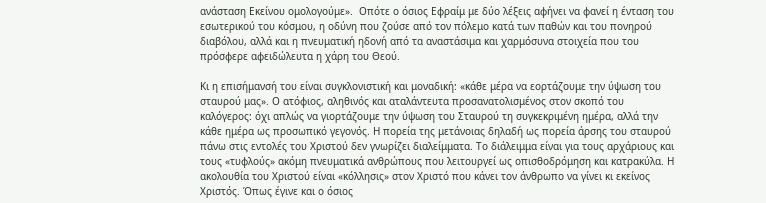ανάσταση Εκείνου ομολογούμε».  Οπότε ο όσιος Εφραίμ με δύο λέξεις αφήνει να φανεί η ένταση του εσωτερικού του κόσμου, η οδύνη που ζούσε από τον πόλεμο κατά των παθών και του πονηρού διαβόλου, αλλά και η πνευματική ηδονή από τα αναστάσιμα και χαρμόσυνα στοιχεία που του πρόσφερε αφειδώλευτα η χάρη του Θεού.

Κι η επισήμανσή του είναι συγκλονιστική και μοναδική: «κάθε μέρα να εορτάζουμε την ύψωση του σταυρού μας». Ο ατόφιος, αληθινός και αταλάντευτα προσανατολισμένος στον σκοπό του καλόγερος: όχι απλώς να γιορτάζουμε την ύψωση του Σταυρού τη συγκεκριμένη ημέρα, αλλά την κάθε ημέρα ως προσωπικό γεγονός. Η πορεία της μετάνοιας δηλαδή ως πορεία άρσης του σταυρού πάνω στις εντολές του Χριστού δεν γνωρίζει διαλείμματα. Το διάλειμμα είναι για τους αρχάριους και τους «τυφλούς» ακόμη πνευματικά ανθρώπους που λειτουργεί ως οπισθοδρόμηση και κατρακύλα. Η ακολουθία του Χριστού είναι «κόλλησις» στον Χριστό που κάνει τον άνθρωπο να γίνει κι εκείνος Χριστός. Όπως έγινε και ο όσιος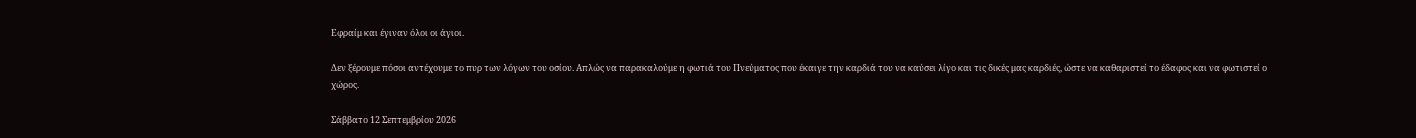Εφραίμ και έγιναν όλοι οι άγιοι.

Δεν ξέρουμε πόσοι αντέχουμε το πυρ των λόγων του οσίου. Απλώς να παρακαλούμε η φωτιά του Πνεύματος που έκαιγε την καρδιά του να καύσει λίγο και τις δικές μας καρδιές, ώστε να καθαριστεί το έδαφος και να φωτιστεί ο χώρος.

Σάββατο 12 Σεπτεμβρίου 2026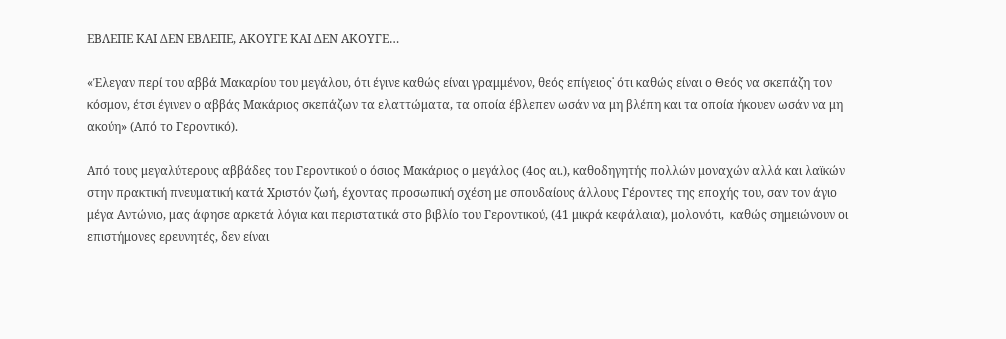ΕΒΛΕΠΕ ΚΑΙ ΔΕΝ ΕΒΛΕΠΕ, ΑΚΟΥΓΕ ΚΑΙ ΔΕΝ ΑΚΟΥΓΕ…

«Έλεγαν περί του αββά Μακαρίου του μεγάλου, ότι έγινε καθώς είναι γραμμένον, θεός επίγειος˙ ότι καθώς είναι ο Θεός να σκεπάζη τον κόσμον, έτσι έγινεν ο αββάς Μακάριος σκεπάζων τα ελαττώματα, τα οποία έβλεπεν ωσάν να μη βλέπη και τα οποία ήκουεν ωσάν να μη ακούη» (Από το Γεροντικό).

Από τους μεγαλύτερους αββάδες του Γεροντικού ο όσιος Μακάριος ο μεγάλος (4ος αι.), καθοδηγητής πολλών μοναχών αλλά και λαϊκών στην πρακτική πνευματική κατά Χριστόν ζωή, έχοντας προσωπική σχέση με σπουδαίους άλλους Γέροντες της εποχής του, σαν τον άγιο μέγα Αντώνιο, μας άφησε αρκετά λόγια και περιστατικά στο βιβλίο του Γεροντικού, (41 μικρά κεφάλαια), μολονότι,  καθώς σημειώνουν οι επιστήμονες ερευνητές, δεν είναι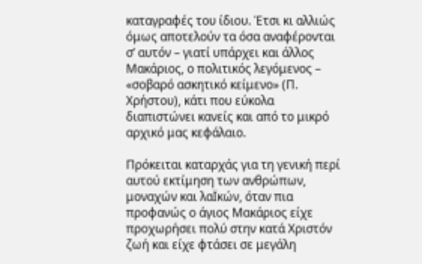καταγραφές του ίδιου. Έτσι κι αλλιώς όμως αποτελούν τα όσα αναφέρονται σ’ αυτόν – γιατί υπάρχει και άλλος Μακάριος, ο πολιτικός λεγόμενος – «σοβαρό ασκητικό κείμενο» (Π. Χρήστου), κάτι που εύκολα διαπιστώνει κανείς και από το μικρό αρχικό μας κεφάλαιο.

Πρόκειται καταρχάς για τη γενική περί αυτού εκτίμηση των ανθρώπων, μοναχών και λαΪκών, όταν πια προφανώς ο άγιος Μακάριος είχε προχωρήσει πολύ στην κατά Χριστόν ζωή και είχε φτάσει σε μεγάλη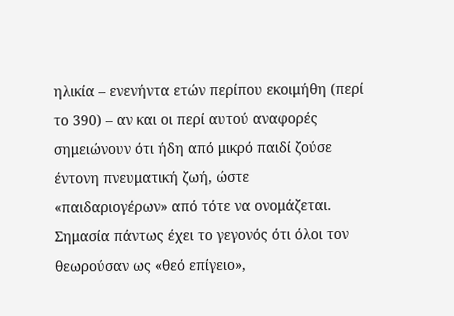ηλικία – ενενήντα ετών περίπου εκοιμήθη (περί το 390) – αν και οι περί αυτού αναφορές σημειώνουν ότι ήδη από μικρό παιδί ζούσε έντονη πνευματική ζωή, ώστε «παιδαριογέρων» από τότε να ονομάζεται. Σημασία πάντως έχει το γεγονός ότι όλοι τον θεωρούσαν ως «θεό επίγειο»,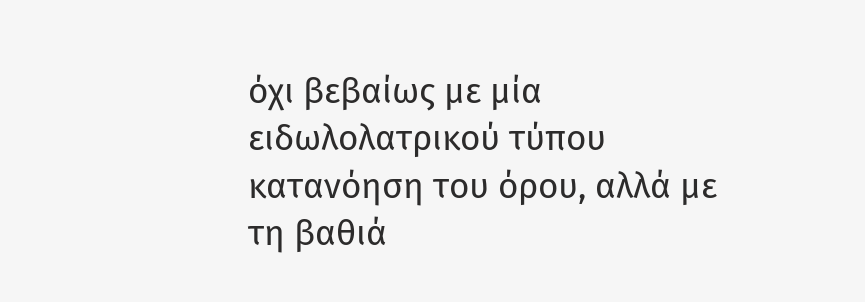όχι βεβαίως με μία ειδωλολατρικού τύπου κατανόηση του όρου, αλλά με τη βαθιά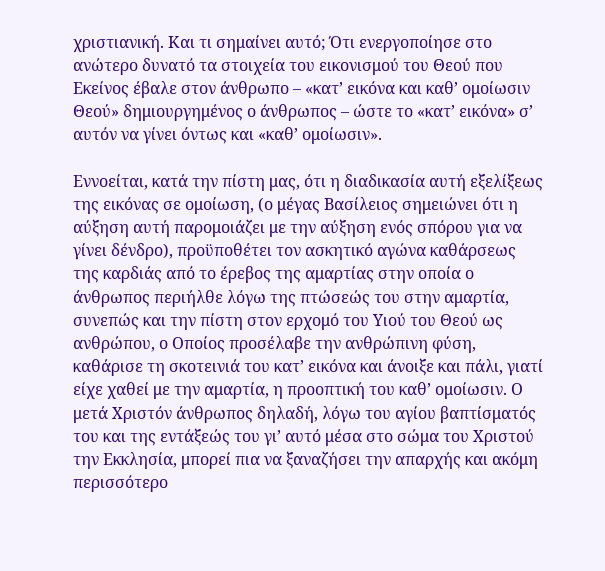χριστιανική. Και τι σημαίνει αυτό; Ότι ενεργοποίησε στο ανώτερο δυνατό τα στοιχεία του εικονισμού του Θεού που Εκείνος έβαλε στον άνθρωπο – «κατ’ εικόνα και καθ’ ομοίωσιν Θεού» δημιουργημένος ο άνθρωπος – ώστε το «κατ’ εικόνα» σ’ αυτόν να γίνει όντως και «καθ’ ομοίωσιν».

Εννοείται, κατά την πίστη μας, ότι η διαδικασία αυτή εξελίξεως της εικόνας σε ομοίωση, (ο μέγας Βασίλειος σημειώνει ότι η αύξηση αυτή παρομοιάζει με την αύξηση ενός σπόρου για να γίνει δένδρο), προϋποθέτει τον ασκητικό αγώνα καθάρσεως της καρδιάς από το έρεβος της αμαρτίας στην οποία ο άνθρωπος περιήλθε λόγω της πτώσεώς του στην αμαρτία, συνεπώς και την πίστη στον ερχομό του Υιού του Θεού ως ανθρώπου, ο Οποίος προσέλαβε την ανθρώπινη φύση, καθάρισε τη σκοτεινιά του κατ’ εικόνα και άνοιξε και πάλι, γιατί είχε χαθεί με την αμαρτία, η προοπτική του καθ’ ομοίωσιν. Ο μετά Χριστόν άνθρωπος δηλαδή, λόγω του αγίου βαπτίσματός του και της εντάξεώς του γι’ αυτό μέσα στο σώμα του Χριστού την Εκκλησία, μπορεί πια να ξαναζήσει την απαρχής και ακόμη περισσότερο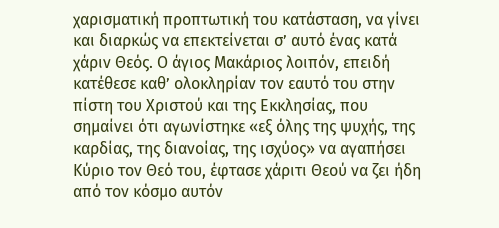χαρισματική προπτωτική του κατάσταση, να γίνει και διαρκώς να επεκτείνεται σ’ αυτό ένας κατά χάριν Θεός. Ο άγιος Μακάριος λοιπόν, επειδή κατέθεσε καθ’ ολοκληρίαν τον εαυτό του στην πίστη του Χριστού και της Εκκλησίας, που σημαίνει ότι αγωνίστηκε «εξ όλης της ψυχής, της καρδίας, της διανοίας, της ισχύος» να αγαπήσει Κύριο τον Θεό του, έφτασε χάριτι Θεού να ζει ήδη από τον κόσμο αυτόν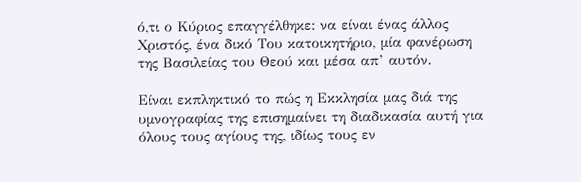ό,τι ο Κύριος επαγγέλθηκε: να είναι ένας άλλος Χριστός, ένα δικό Του κατοικητήριο, μία φανέρωση της Βασιλείας του Θεού και μέσα απ’ αυτόν.

Είναι εκπληκτικό το πώς η Εκκλησία μας διά της υμνογραφίας της επισημαίνει τη διαδικασία αυτή για όλους τους αγίους της, ιδίως τους εν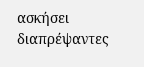ασκήσει διαπρέψαντες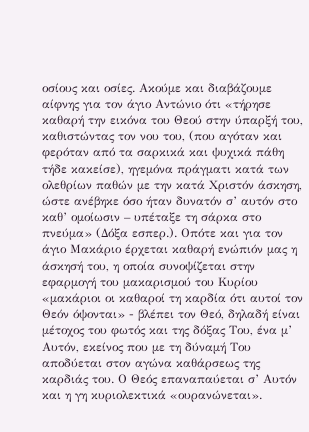οσίους και οσίες. Ακούμε και διαβάζουμε αίφνης για τον άγιο Αντώνιο ότι «τήρησε καθαρή την εικόνα του Θεού στην ύπαρξή του, καθιστώντας τον νου του, (που αγόταν και φερόταν από τα σαρκικά και ψυχικά πάθη τήδε κακείσε), ηγεμόνα πράγματι κατά των ολεθρίων παθών με την κατά Χριστόν άσκηση, ώστε ανέβηκε όσο ήταν δυνατόν σ’ αυτόν στο καθ’ ομοίωσιν – υπέταξε τη σάρκα στο πνεύμα» (Δόξα εσπερ.). Οπότε και για τον άγιο Μακάριο έρχεται καθαρή ενώπιόν μας η άσκησή του, η οποία συνοψίζεται στην εφαρμογή του μακαρισμού του Κυρίου «μακάριοι οι καθαροί τη καρδία ότι αυτοί τον Θεόν όψονται» - βλέπει τον Θεό, δηλαδή είναι μέτοχος του φωτός και της δόξας Του, ένα μ’ Αυτόν, εκείνος που με τη δύναμή Του αποδύεται στον αγώνα καθάρσεως της καρδιάς του. Ο Θεός επαναπαύεται σ’ Αυτόν και η γη κυριολεκτικά «ουρανώνεται».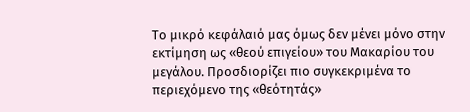Το μικρό κεφάλαιό μας όμως δεν μένει μόνο στην εκτίμηση ως «θεού επιγείου» του Μακαρίου του μεγάλου. Προσδιορίζει πιο συγκεκριμένα το περιεχόμενο της «θεότητάς»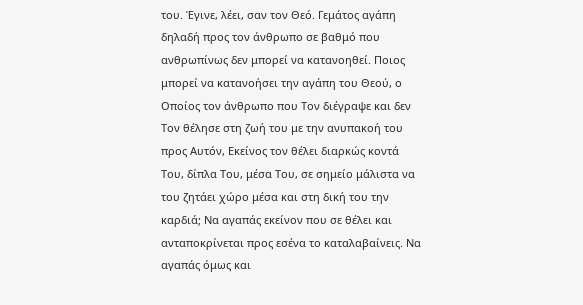του. Έγινε, λέει, σαν τον Θεό. Γεμάτος αγάπη δηλαδή προς τον άνθρωπο σε βαθμό που ανθρωπίνως δεν μπορεί να κατανοηθεί. Ποιος μπορεί να κατανοήσει την αγάπη του Θεού, ο Οποίος τον άνθρωπο που Τον διέγραψε και δεν Τον θέλησε στη ζωή του με την ανυπακοή του προς Αυτόν, Εκείνος τον θέλει διαρκώς κοντά Του, δίπλα Του, μέσα Του, σε σημείο μάλιστα να του ζητάει χώρο μέσα και στη δική του την καρδιά; Να αγαπάς εκείνον που σε θέλει και ανταποκρίνεται προς εσένα το καταλαβαίνεις. Να αγαπάς όμως και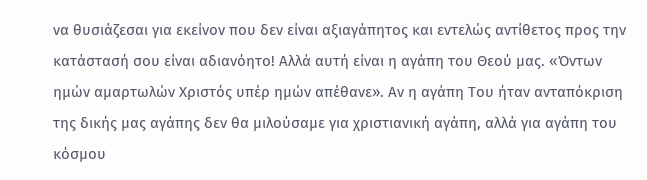να θυσιάζεσαι για εκείνον που δεν είναι αξιαγάπητος και εντελώς αντίθετος προς την κατάστασή σου είναι αδιανόητο! Αλλά αυτή είναι η αγάπη του Θεού μας. «Όντων ημών αμαρτωλών Χριστός υπέρ ημών απέθανε». Αν η αγάπη Του ήταν ανταπόκριση της δικής μας αγάπης δεν θα μιλούσαμε για χριστιανική αγάπη, αλλά για αγάπη του κόσμου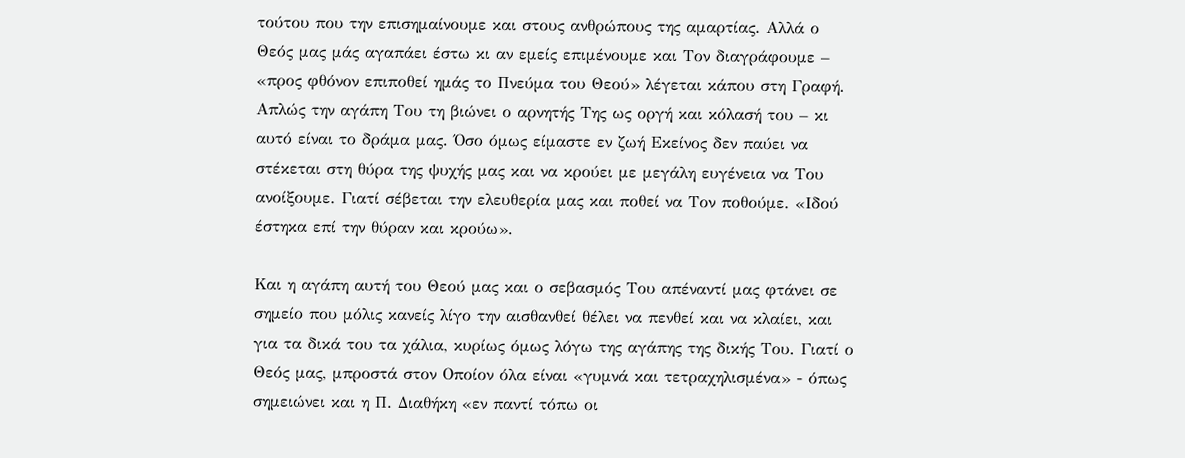τούτου που την επισημαίνουμε και στους ανθρώπους της αμαρτίας. Αλλά ο Θεός μας μάς αγαπάει έστω κι αν εμείς επιμένουμε και Τον διαγράφουμε – «προς φθόνον επιποθεί ημάς το Πνεύμα του Θεού» λέγεται κάπου στη Γραφή. Απλώς την αγάπη Του τη βιώνει ο αρνητής Της ως οργή και κόλασή του – κι αυτό είναι το δράμα μας. Όσο όμως είμαστε εν ζωή Εκείνος δεν παύει να στέκεται στη θύρα της ψυχής μας και να κρούει με μεγάλη ευγένεια να Του ανοίξουμε. Γιατί σέβεται την ελευθερία μας και ποθεί να Τον ποθούμε. «Ιδού έστηκα επί την θύραν και κρούω».

Και η αγάπη αυτή του Θεού μας και ο σεβασμός Του απέναντί μας φτάνει σε σημείο που μόλις κανείς λίγο την αισθανθεί θέλει να πενθεί και να κλαίει, και για τα δικά του τα χάλια, κυρίως όμως λόγω της αγάπης της δικής Του. Γιατί ο Θεός μας, μπροστά στον Οποίον όλα είναι «γυμνά και τετραχηλισμένα» - όπως σημειώνει και η Π. Διαθήκη «εν παντί τόπω οι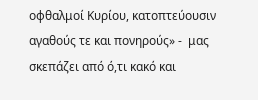οφθαλμοί Κυρίου, κατοπτεύουσιν αγαθούς τε και πονηρούς» -  μας σκεπάζει από ό,τι κακό και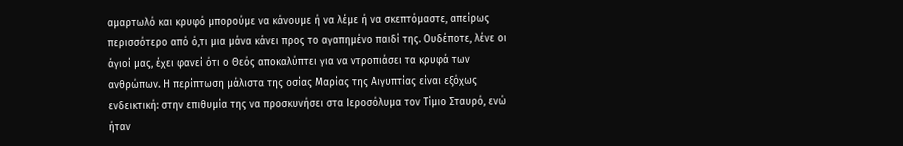αμαρτωλό και κρυφό μπορούμε να κάνουμε ή να λέμε ή να σκεπτόμαστε, απείρως περισσότερο από ό,τι μια μάνα κάνει προς το αγαπημένο παιδί της. Ουδέποτε, λένε οι άγιοί μας, έχει φανεί ότι ο Θεός αποκαλύπτει για να ντροπιάσει τα κρυφά των ανθρώπων. Η περίπτωση μάλιστα της οσίας Μαρίας της Αιγυπτίας είναι εξόχως ενδεικτική: στην επιθυμία της να προσκυνήσει στα Ιεροσόλυμα τον Τίμιο Σταυρό, ενώ ήταν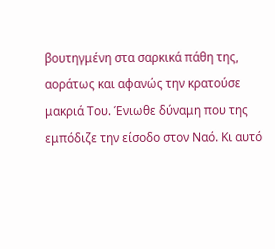βουτηγμένη στα σαρκικά πάθη της, αοράτως και αφανώς την κρατούσε μακριά Του. Ένιωθε δύναμη που της εμπόδιζε την είσοδο στον Ναό. Κι αυτό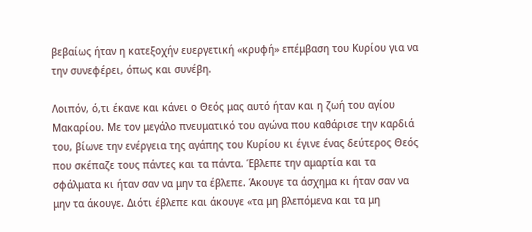βεβαίως ήταν η κατεξοχήν ευεργετική «κρυφή» επέμβαση του Κυρίου για να την συνεφέρει, όπως και συνέβη.

Λοιπόν, ό,τι έκανε και κάνει ο Θεός μας αυτό ήταν και η ζωή του αγίου Μακαρίου. Με τον μεγάλο πνευματικό του αγώνα που καθάρισε την καρδιά του, βίωνε την ενέργεια της αγάπης του Κυρίου κι έγινε ένας δεύτερος Θεός που σκέπαζε τους πάντες και τα πάντα. Έβλεπε την αμαρτία και τα σφάλματα κι ήταν σαν να μην τα έβλεπε. Άκουγε τα άσχημα κι ήταν σαν να μην τα άκουγε. Διότι έβλεπε και άκουγε «τα μη βλεπόμενα και τα μη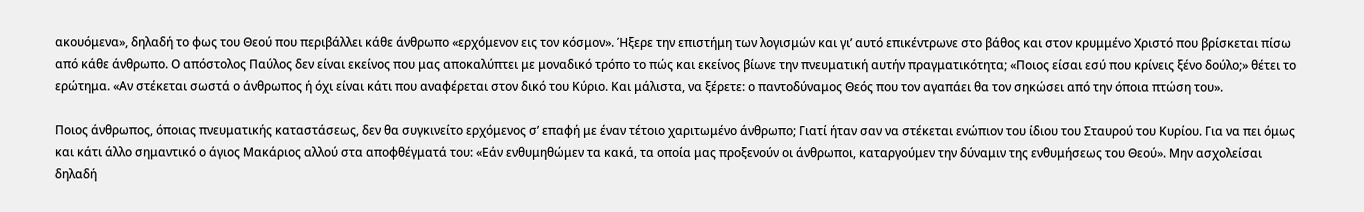ακουόμενα», δηλαδή το φως του Θεού που περιβάλλει κάθε άνθρωπο «ερχόμενον εις τον κόσμον». Ήξερε την επιστήμη των λογισμών και γι’ αυτό επικέντρωνε στο βάθος και στον κρυμμένο Χριστό που βρίσκεται πίσω από κάθε άνθρωπο. Ο απόστολος Παύλος δεν είναι εκείνος που μας αποκαλύπτει με μοναδικό τρόπο το πώς και εκείνος βίωνε την πνευματική αυτήν πραγματικότητα; «Ποιος είσαι εσύ που κρίνεις ξένο δούλο;» θέτει το ερώτημα. «Αν στέκεται σωστά ο άνθρωπος ή όχι είναι κάτι που αναφέρεται στον δικό του Κύριο. Και μάλιστα, να ξέρετε: ο παντοδύναμος Θεός που τον αγαπάει θα τον σηκώσει από την όποια πτώση του».

Ποιος άνθρωπος, όποιας πνευματικής καταστάσεως, δεν θα συγκινείτο ερχόμενος σ’ επαφή με έναν τέτοιο χαριτωμένο άνθρωπο; Γιατί ήταν σαν να στέκεται ενώπιον του ίδιου του Σταυρού του Κυρίου. Για να πει όμως και κάτι άλλο σημαντικό ο άγιος Μακάριος αλλού στα αποφθέγματά του: «Εάν ενθυμηθώμεν τα κακά, τα οποία μας προξενούν οι άνθρωποι, καταργούμεν την δύναμιν της ενθυμήσεως του Θεού». Μην ασχολείσαι δηλαδή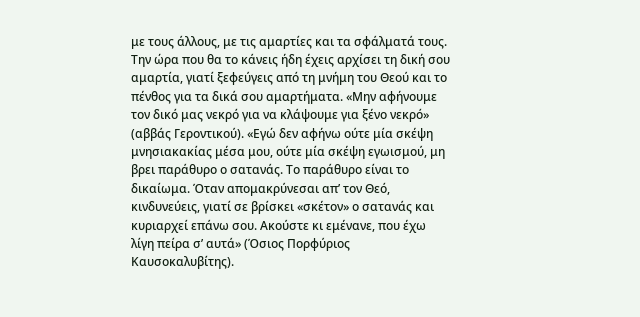με τους άλλους, με τις αμαρτίες και τα σφάλματά τους. Την ώρα που θα το κάνεις ήδη έχεις αρχίσει τη δική σου αμαρτία, γιατί ξεφεύγεις από τη μνήμη του Θεού και το πένθος για τα δικά σου αμαρτήματα. «Μην αφήνουμε τον δικό μας νεκρό για να κλάψουμε για ξένο νεκρό» (αββάς Γεροντικού). «Εγώ δεν αφήνω ούτε μία σκέψη μνησιακακίας μέσα μου, ούτε μία σκέψη εγωισμού, μη βρει παράθυρο ο σατανάς. Το παράθυρο είναι το δικαίωμα. Όταν απομακρύνεσαι απ’ τον Θεό, κινδυνεύεις, γιατί σε βρίσκει «σκέτον» ο σατανάς και κυριαρχεί επάνω σου. Ακούστε κι εμένανε, που έχω λίγη πείρα σ’ αυτά» (Όσιος Πορφύριος Καυσοκαλυβίτης).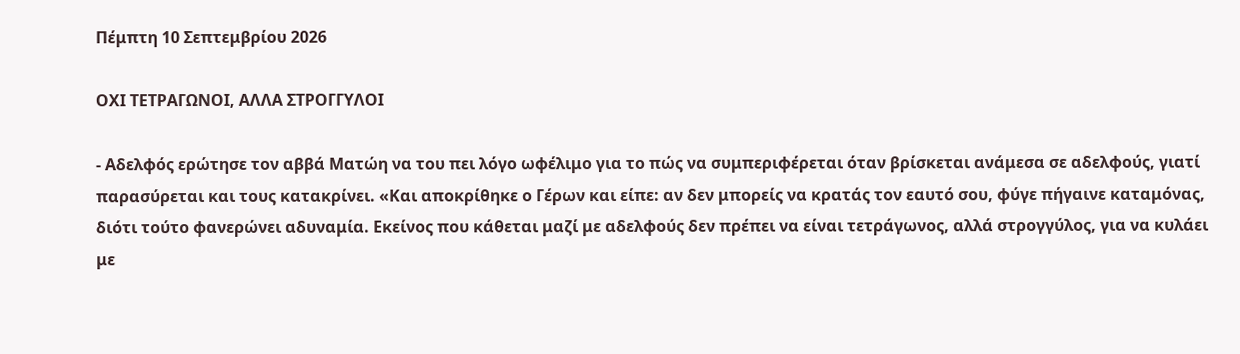Πέμπτη 10 Σεπτεμβρίου 2026

ΟΧΙ ΤΕΤΡΑΓΩΝΟΙ, ΑΛΛΑ ΣΤΡΟΓΓΥΛΟΙ

- Αδελφός ερώτησε τον αββά Ματώη να του πει λόγο ωφέλιμο για το πώς να συμπεριφέρεται όταν βρίσκεται ανάμεσα σε αδελφούς, γιατί παρασύρεται και τους κατακρίνει. «Και αποκρίθηκε ο Γέρων και είπε: αν δεν μπορείς να κρατάς τον εαυτό σου, φύγε πήγαινε καταμόνας, διότι τούτο φανερώνει αδυναμία. Εκείνος που κάθεται μαζί με αδελφούς δεν πρέπει να είναι τετράγωνος, αλλά στρογγύλος, για να κυλάει με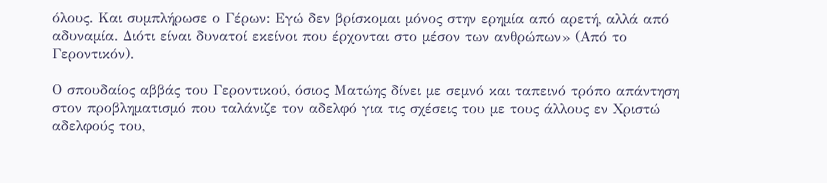όλους. Και συμπλήρωσε ο Γέρων: Εγώ δεν βρίσκομαι μόνος στην ερημία από αρετή, αλλά από αδυναμία. Διότι είναι δυνατοί εκείνοι που έρχονται στο μέσον των ανθρώπων» (Από το Γεροντικόν).

Ο σπουδαίος αββάς του Γεροντικού, όσιος Ματώης δίνει με σεμνό και ταπεινό τρόπο απάντηση στον προβληματισμό που ταλάνιζε τον αδελφό για τις σχέσεις του με τους άλλους εν Χριστώ αδελφούς του,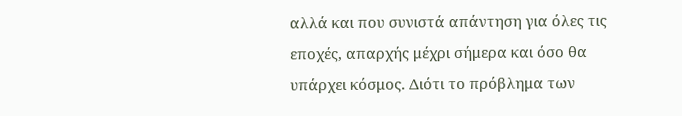αλλά και που συνιστά απάντηση για όλες τις εποχές, απαρχής μέχρι σήμερα και όσο θα υπάρχει κόσμος. Διότι το πρόβλημα των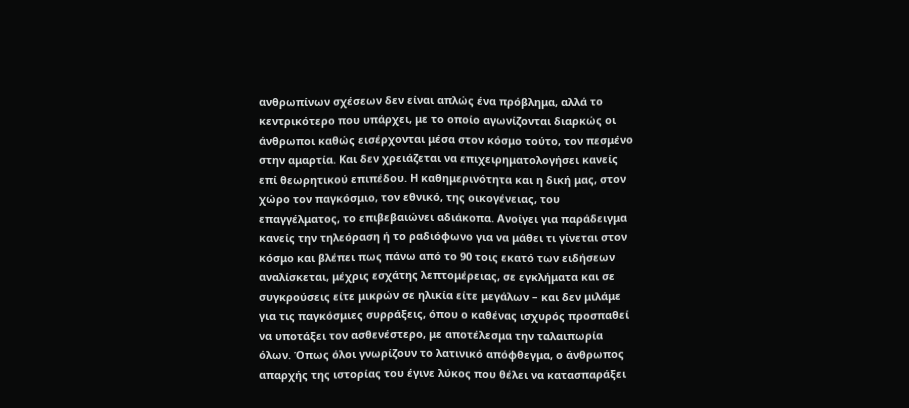ανθρωπίνων σχέσεων δεν είναι απλώς ένα πρόβλημα, αλλά το κεντρικότερο που υπάρχει, με το οποίο αγωνίζονται διαρκώς οι άνθρωποι καθώς εισέρχονται μέσα στον κόσμο τούτο, τον πεσμένο στην αμαρτία. Και δεν χρειάζεται να επιχειρηματολογήσει κανείς επί θεωρητικού επιπέδου. Η καθημερινότητα και η δική μας, στον χώρο τον παγκόσμιο, τον εθνικό, της οικογένειας, του επαγγέλματος, το επιβεβαιώνει αδιάκοπα. Ανοίγει για παράδειγμα κανείς την τηλεόραση ή το ραδιόφωνο για να μάθει τι γίνεται στον κόσμο και βλέπει πως πάνω από το 90 τοις εκατό των ειδήσεων αναλίσκεται, μέχρις εσχάτης λεπτομέρειας, σε εγκλήματα και σε συγκρούσεις είτε μικρών σε ηλικία είτε μεγάλων – και δεν μιλάμε για τις παγκόσμιες συρράξεις, όπου ο καθένας ισχυρός προσπαθεί να υποτάξει τον ασθενέστερο, με αποτέλεσμα την ταλαιπωρία όλων. Όπως όλοι γνωρίζουν το λατινικό απόφθεγμα, ο άνθρωπος απαρχής της ιστορίας του έγινε λύκος που θέλει να κατασπαράξει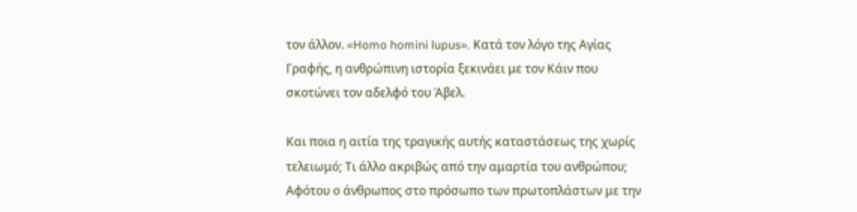τον άλλον. «Homo homini lupus». Κατά τον λόγο της Αγίας Γραφής, η ανθρώπινη ιστορία ξεκινάει με τον Κάιν που σκοτώνει τον αδελφό του Άβελ.

Και ποια η αιτία της τραγικής αυτής καταστάσεως της χωρίς τελειωμό; Τι άλλο ακριβώς από την αμαρτία του ανθρώπου; Αφότου ο άνθρωπος στο πρόσωπο των πρωτοπλάστων με την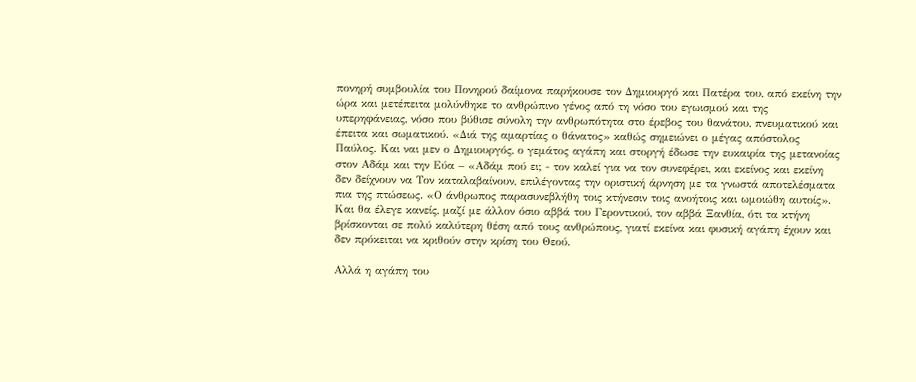πονηρή συμβουλία του Πονηρού δαίμονα παρήκουσε τον Δημιουργό και Πατέρα του, από εκείνη την ώρα και μετέπειτα μολύνθηκε το ανθρώπινο γένος από τη νόσο του εγωισμού και της υπερηφάνειας, νόσο που βύθισε σύνολη την ανθρωπότητα στο έρεβος του θανάτου, πνευματικού και έπειτα και σωματικού. «Διά της αμαρτίας ο θάνατος» καθώς σημειώνει ο μέγας απόστολος Παύλος. Και ναι μεν ο Δημιουργός, ο γεμάτος αγάπη και στοργή έδωσε την ευκαιρία της μετανοίας στον Αδάμ και την Εύα – «Αδάμ πού ει; - τον καλεί για να τον συνεφέρει, και εκείνος και εκείνη δεν δείχνουν να Τον καταλαβαίνουν, επιλέγοντας την οριστική άρνηση με τα γνωστά αποτελέσματα πια της πτώσεως. «Ο άνθρωπος παρασυνεβλήθη τοις κτήνεσιν τοις ανοήτοις και ωμοιώθη αυτοίς». Και θα έλεγε κανείς, μαζί με άλλον όσιο αββά του Γεροντικού, τον αββά Ξανθία, ότι τα κτήνη βρίσκονται σε πολύ καλύτερη θέση από τους ανθρώπους, γιατί εκείνα και φυσική αγάπη έχουν και δεν πρόκειται να κριθούν στην κρίση του Θεού.

Αλλά η αγάπη του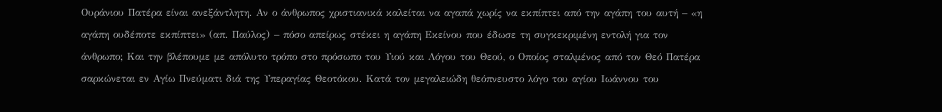Ουράνιου Πατέρα είναι ανεξάντλητη. Αν ο άνθρωπος χριστιανικά καλείται να αγαπά χωρίς να εκπίπτει από την αγάπη του αυτή – «η αγάπη ουδέποτε εκπίπτει» (απ. Παύλος) – πόσο απείρως στέκει η αγάπη Εκείνου που έδωσε τη συγκεκριμένη εντολή για τον άνθρωπο; Και την βλέπουμε με απόλυτο τρόπο στο πρόσωπο του Υιού και Λόγου του Θεού, ο Οποίος σταλμένος από τον Θεό Πατέρα σαρκώνεται εν Αγίω Πνεύματι διά της Υπεραγίας Θεοτόκου. Κατά τον μεγαλειώδη θεόπνευστο λόγο του αγίου Ιωάννου του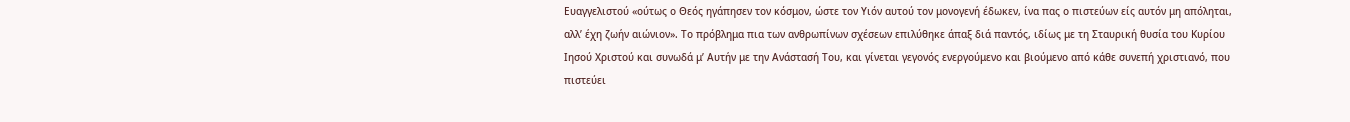Ευαγγελιστού «ούτως ο Θεός ηγάπησεν τον κόσμον, ώστε τον Υιόν αυτού τον μονογενή έδωκεν, ίνα πας ο πιστεύων είς αυτόν μη απόληται, αλλ’ έχη ζωήν αιώνιον». Το πρόβλημα πια των ανθρωπίνων σχέσεων επιλύθηκε άπαξ διά παντός, ιδίως με τη Σταυρική θυσία του Κυρίου Ιησού Χριστού και συνωδά μ’ Αυτήν με την Ανάστασή Του, και γίνεται γεγονός ενεργούμενο και βιούμενο από κάθε συνεπή χριστιανό, που πιστεύει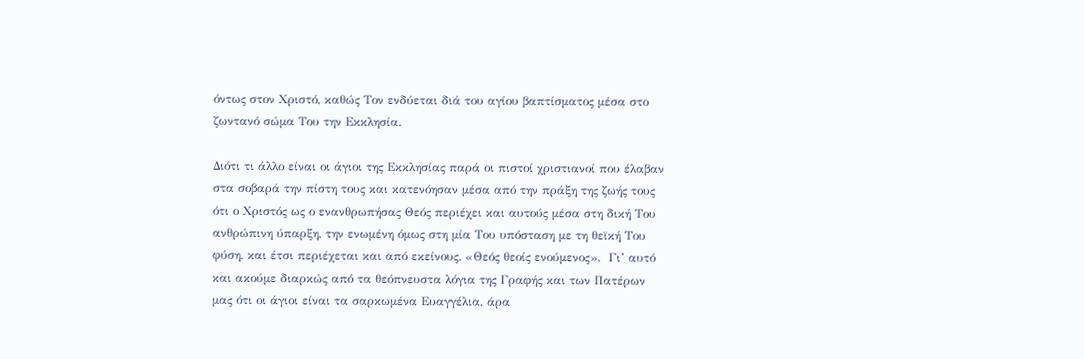όντως στον Χριστό, καθώς Τον ενδύεται διά του αγίου βαπτίσματος μέσα στο ζωντανό σώμα Του την Εκκλησία.

Διότι τι άλλο είναι οι άγιοι της Εκκλησίας παρά οι πιστοί χριστιανοί που έλαβαν στα σοβαρά την πίστη τους και κατενόησαν μέσα από την πράξη της ζωής τους ότι ο Χριστός ως ο ενανθρωπήσας Θεός περιέχει και αυτούς μέσα στη δική Του ανθρώπινη ύπαρξη, την ενωμένη όμως στη μία Του υπόσταση με τη θεϊκή Του φύση, και έτσι περιέχεται και από εκείνους. «Θεός θεοίς ενούμενος».  Γι’ αυτό και ακούμε διαρκώς από τα θεόπνευστα λόγια της Γραφής και των Πατέρων μας ότι οι άγιοι είναι τα σαρκωμένα Ευαγγέλια, άρα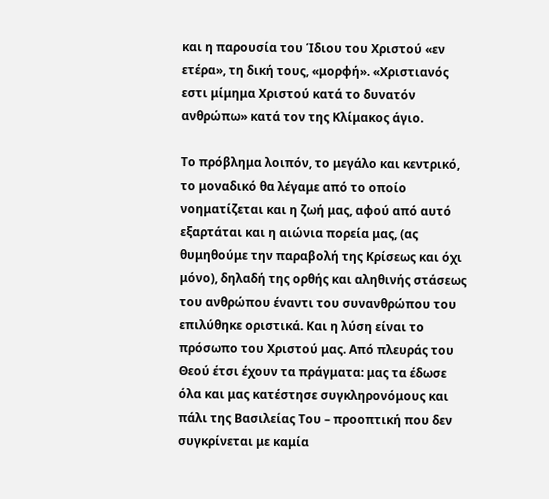και η παρουσία του Ίδιου του Χριστού «εν ετέρα», τη δική τους, «μορφή». «Χριστιανός εστι μίμημα Χριστού κατά το δυνατόν ανθρώπω» κατά τον της Κλίμακος άγιο.

Το πρόβλημα λοιπόν, το μεγάλο και κεντρικό, το μοναδικό θα λέγαμε από το οποίο νοηματίζεται και η ζωή μας, αφού από αυτό εξαρτάται και η αιώνια πορεία μας, (ας θυμηθούμε την παραβολή της Κρίσεως και όχι μόνο), δηλαδή της ορθής και αληθινής στάσεως του ανθρώπου έναντι του συνανθρώπου του επιλύθηκε οριστικά. Και η λύση είναι το πρόσωπο του Χριστού μας. Από πλευράς του Θεού έτσι έχουν τα πράγματα: μας τα έδωσε όλα και μας κατέστησε συγκληρονόμους και πάλι της Βασιλείας Του – προοπτική που δεν συγκρίνεται με καμία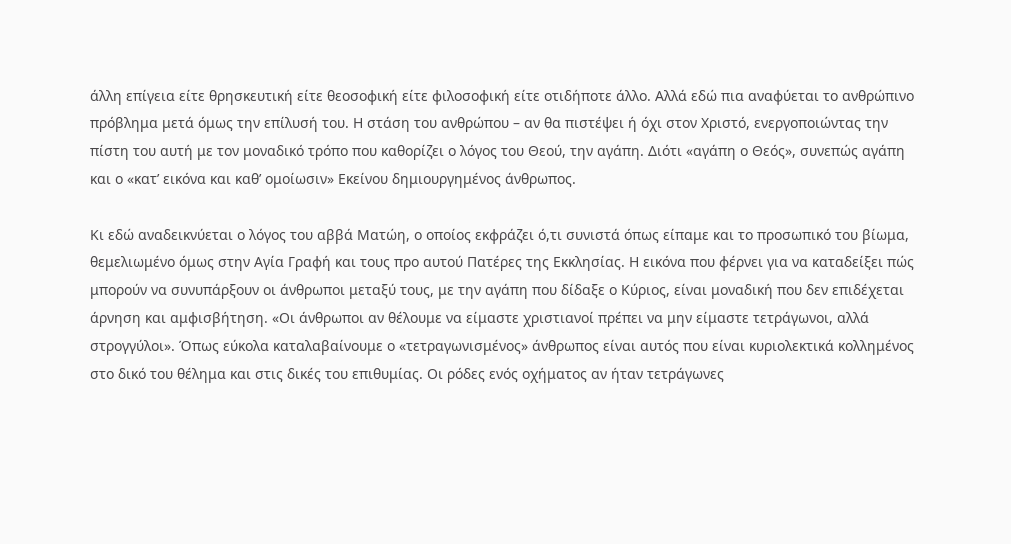άλλη επίγεια είτε θρησκευτική είτε θεοσοφική είτε φιλοσοφική είτε οτιδήποτε άλλο. Αλλά εδώ πια αναφύεται το ανθρώπινο πρόβλημα μετά όμως την επίλυσή του. Η στάση του ανθρώπου – αν θα πιστέψει ή όχι στον Χριστό, ενεργοποιώντας την πίστη του αυτή με τον μοναδικό τρόπο που καθορίζει ο λόγος του Θεού, την αγάπη. Διότι «αγάπη ο Θεός», συνεπώς αγάπη και ο «κατ’ εικόνα και καθ’ ομοίωσιν» Εκείνου δημιουργημένος άνθρωπος.

Κι εδώ αναδεικνύεται ο λόγος του αββά Ματώη, ο οποίος εκφράζει ό,τι συνιστά όπως είπαμε και το προσωπικό του βίωμα, θεμελιωμένο όμως στην Αγία Γραφή και τους προ αυτού Πατέρες της Εκκλησίας. Η εικόνα που φέρνει για να καταδείξει πώς μπορούν να συνυπάρξουν οι άνθρωποι μεταξύ τους, με την αγάπη που δίδαξε ο Κύριος, είναι μοναδική που δεν επιδέχεται άρνηση και αμφισβήτηση. «Οι άνθρωποι αν θέλουμε να είμαστε χριστιανοί πρέπει να μην είμαστε τετράγωνοι, αλλά στρογγύλοι». Όπως εύκολα καταλαβαίνουμε ο «τετραγωνισμένος» άνθρωπος είναι αυτός που είναι κυριολεκτικά κολλημένος στο δικό του θέλημα και στις δικές του επιθυμίας. Οι ρόδες ενός οχήματος αν ήταν τετράγωνες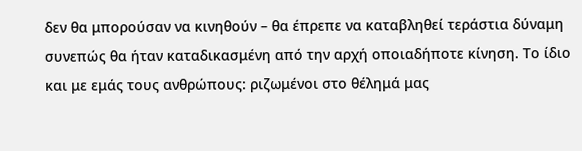δεν θα μπορούσαν να κινηθούν – θα έπρεπε να καταβληθεί τεράστια δύναμη συνεπώς θα ήταν καταδικασμένη από την αρχή οποιαδήποτε κίνηση. Το ίδιο και με εμάς τους ανθρώπους: ριζωμένοι στο θέλημά μας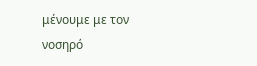μένουμε με τον νοσηρό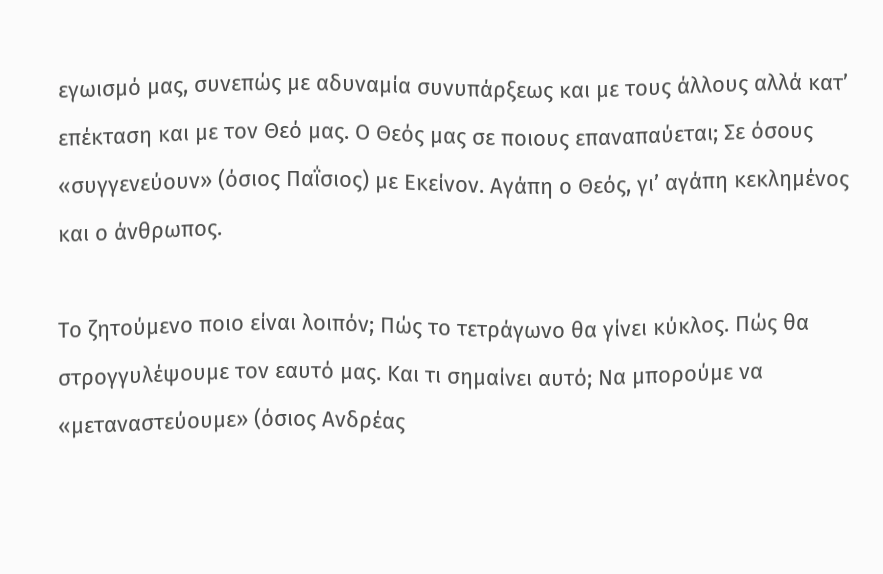εγωισμό μας, συνεπώς με αδυναμία συνυπάρξεως και με τους άλλους αλλά κατ’ επέκταση και με τον Θεό μας. Ο Θεός μας σε ποιους επαναπαύεται; Σε όσους «συγγενεύουν» (όσιος Παΐσιος) με Εκείνον. Αγάπη ο Θεός, γι’ αγάπη κεκλημένος και ο άνθρωπος.

Το ζητούμενο ποιο είναι λοιπόν; Πώς το τετράγωνο θα γίνει κύκλος. Πώς θα στρογγυλέψουμε τον εαυτό μας. Και τι σημαίνει αυτό; Να μπορούμε να «μεταναστεύουμε» (όσιος Ανδρέας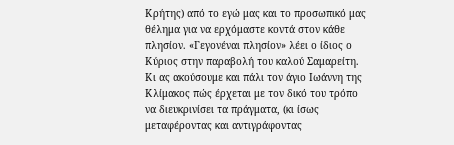Κρήτης) από το εγώ μας και το προσωπικό μας θέλημα για να ερχόμαστε κοντά στον κάθε πλησίον. «Γεγονέναι πλησίον» λέει ο ίδιος ο Κύριος στην παραβολή του καλού Σαμαρείτη. Κι ας ακούσουμε και πάλι τον άγιο Ιωάννη της Κλίμακος πώς έρχεται με τον δικό του τρόπο να διευκρινίσει τα πράγματα, (κι ίσως μεταφέροντας και αντιγράφοντας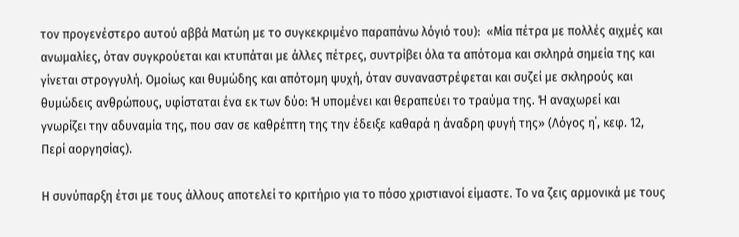τον προγενέστερο αυτού αββά Ματώη με το συγκεκριμένο παραπάνω λόγιό του):  «Μία πέτρα με πολλές αιχμές και ανωμαλίες, όταν συγκρούεται και κτυπάται με άλλες πέτρες, συντρίβει όλα τα απότομα και σκληρά σημεία της και γίνεται στρογγυλή. Ομοίως και θυμώδης και απότομη ψυχή, όταν συναναστρέφεται και συζεί με σκληρούς και θυμώδεις ανθρώπους, υφίσταται ένα εκ των δύο: Ή υπομένει και θεραπεύει το τραύμα της. Ή αναχωρεί και γνωρίζει την αδυναμία της, που σαν σε καθρέπτη της την έδειξε καθαρά η άναδρη φυγή της» (Λόγος η΄, κεφ. 12, Περί αοργησίας).

Η συνύπαρξη έτσι με τους άλλους αποτελεί το κριτήριο για το πόσο χριστιανοί είμαστε. Το να ζεις αρμονικά με τους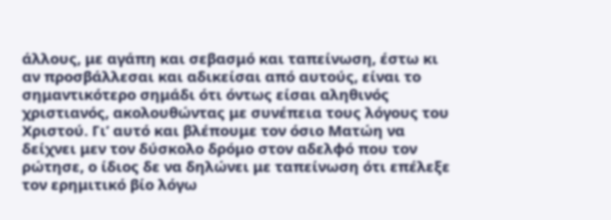άλλους, με αγάπη και σεβασμό και ταπείνωση, έστω κι αν προσβάλλεσαι και αδικείσαι από αυτούς, είναι το σημαντικότερο σημάδι ότι όντως είσαι αληθινός χριστιανός, ακολουθώντας με συνέπεια τους λόγους του Χριστού. Γι’ αυτό και βλέπουμε τον όσιο Ματώη να δείχνει μεν τον δύσκολο δρόμο στον αδελφό που τον ρώτησε, ο ίδιος δε να δηλώνει με ταπείνωση ότι επέλεξε τον ερημιτικό βίο λόγω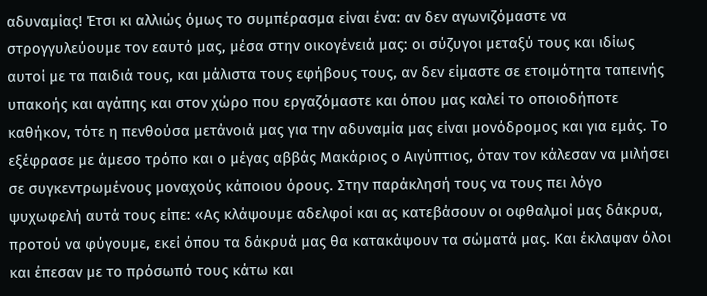αδυναμίας! Έτσι κι αλλιώς όμως το συμπέρασμα είναι ένα: αν δεν αγωνιζόμαστε να στρογγυλεύουμε τον εαυτό μας, μέσα στην οικογένειά μας: οι σύζυγοι μεταξύ τους και ιδίως αυτοί με τα παιδιά τους, και μάλιστα τους εφήβους τους, αν δεν είμαστε σε ετοιμότητα ταπεινής υπακοής και αγάπης και στον χώρο που εργαζόμαστε και όπου μας καλεί το οποιοδήποτε καθήκον, τότε η πενθούσα μετάνοιά μας για την αδυναμία μας είναι μονόδρομος και για εμάς. Το εξέφρασε με άμεσο τρόπο και ο μέγας αββάς Μακάριος ο Αιγύπτιος, όταν τον κάλεσαν να μιλήσει σε συγκεντρωμένους μοναχούς κάποιου όρους. Στην παράκλησή τους να τους πει λόγο ψυχωφελή αυτά τους είπε: «Ας κλάψουμε αδελφοί και ας κατεβάσουν οι οφθαλμοί μας δάκρυα, προτού να φύγουμε, εκεί όπου τα δάκρυά μας θα κατακάψουν τα σώματά μας. Και έκλαψαν όλοι και έπεσαν με το πρόσωπό τους κάτω και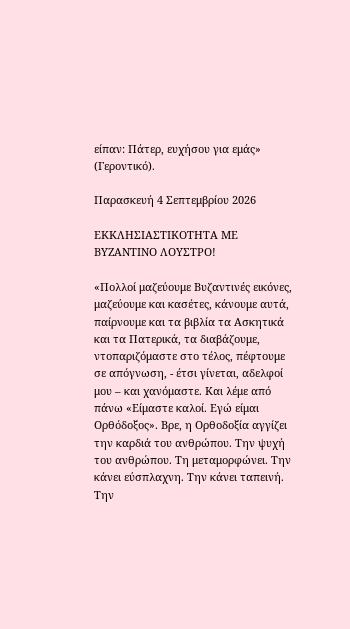είπαν: Πάτερ, ευχήσου για εμάς» (Γεροντικό).

Παρασκευή 4 Σεπτεμβρίου 2026

ΕΚΚΛΗΣΙΑΣΤΙΚΟΤΗΤΑ ΜΕ ΒΥΖΑΝΤΙΝΟ ΛΟΥΣΤΡΟ!

«Πολλοί μαζεύουμε Βυζαντινές εικόνες, μαζεύουμε και κασέτες, κάνουμε αυτά, παίρνουμε και τα βιβλία τα Ασκητικά και τα Πατερικά, τα διαβάζουμε, ντοπαριζόμαστε στο τέλος, πέφτουμε σε απόγνωση, - έτσι γίνεται, αδελφοί μου – και χανόμαστε. Και λέμε από πάνω «Είμαστε καλοί. Εγώ είμαι Ορθόδοξος». Βρε, η Ορθοδοξία αγγίζει την καρδιά του ανθρώπου. Την ψυχή του ανθρώπου. Τη μεταμορφώνει. Την κάνει εύσπλαχνη. Την κάνει ταπεινή. Την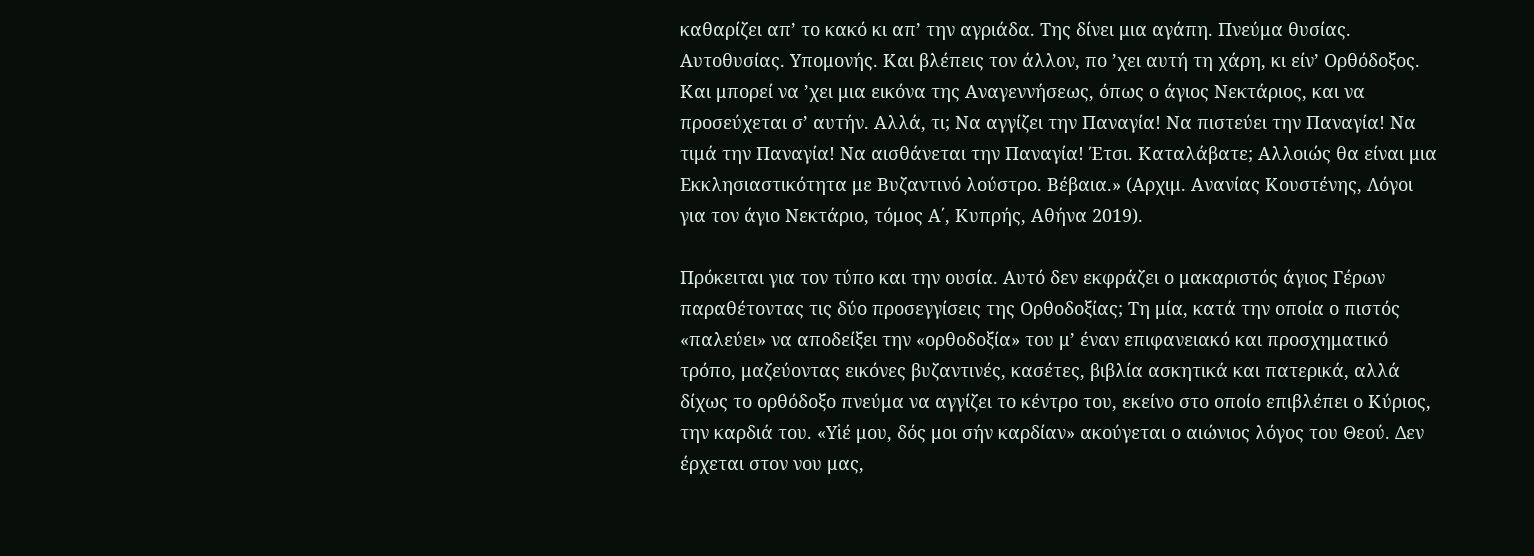καθαρίζει απ’ το κακό κι απ’ την αγριάδα. Της δίνει μια αγάπη. Πνεύμα θυσίας. Αυτοθυσίας. Υπομονής. Και βλέπεις τον άλλον, πο ’χει αυτή τη χάρη, κι είν’ Ορθόδοξος. Και μπορεί να ’χει μια εικόνα της Αναγεννήσεως, όπως ο άγιος Νεκτάριος, και να προσεύχεται σ’ αυτήν. Αλλά, τι; Να αγγίζει την Παναγία! Να πιστεύει την Παναγία! Να τιμά την Παναγία! Να αισθάνεται την Παναγία! Έτσι. Καταλάβατε; Αλλοιώς θα είναι μια Εκκλησιαστικότητα με Βυζαντινό λούστρο. Βέβαια.» (Αρχιμ. Ανανίας Κουστένης, Λόγοι για τον άγιο Νεκτάριο, τόμος Α΄, Κυπρής, Αθήνα 2019).

Πρόκειται για τον τύπο και την ουσία. Αυτό δεν εκφράζει ο μακαριστός άγιος Γέρων παραθέτοντας τις δύο προσεγγίσεις της Ορθοδοξίας; Τη μία, κατά την οποία ο πιστός «παλεύει» να αποδείξει την «ορθοδοξία» του μ’ έναν επιφανειακό και προσχηματικό τρόπο, μαζεύοντας εικόνες βυζαντινές, κασέτες, βιβλία ασκητικά και πατερικά, αλλά δίχως το ορθόδοξο πνεύμα να αγγίζει το κέντρο του, εκείνο στο οποίο επιβλέπει ο Κύριος, την καρδιά του. «Υἱέ μου, δός μοι σήν καρδίαν» ακούγεται ο αιώνιος λόγος του Θεού. Δεν έρχεται στον νου μας,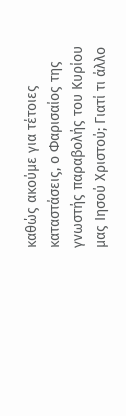καθώς ακούμε για τέτοιες καταστάσεις, ο Φαρισαίος της γνωστής παραβολής του Κυρίου μας Ιησού Χριστού; Γιατί τι άλλο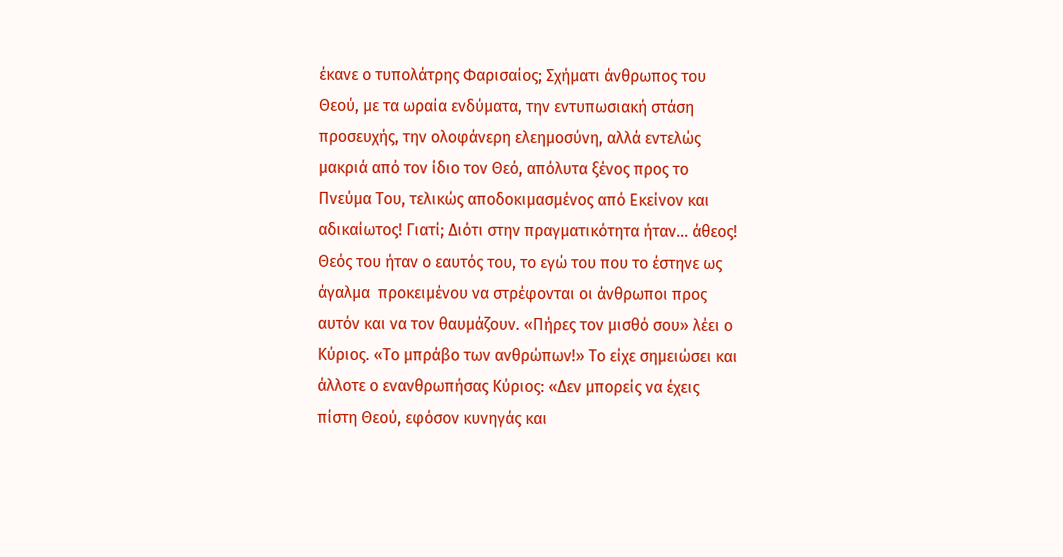έκανε ο τυπολάτρης Φαρισαίος; Σχήματι άνθρωπος του Θεού, με τα ωραία ενδύματα, την εντυπωσιακή στάση προσευχής, την ολοφάνερη ελεημοσύνη, αλλά εντελώς μακριά από τον ίδιο τον Θεό, απόλυτα ξένος προς το Πνεύμα Του, τελικώς αποδοκιμασμένος από Εκείνον και αδικαίωτος! Γιατί; Διότι στην πραγματικότητα ήταν… άθεος! Θεός του ήταν ο εαυτός του, το εγώ του που το έστηνε ως άγαλμα  προκειμένου να στρέφονται οι άνθρωποι προς αυτόν και να τον θαυμάζουν. «Πήρες τον μισθό σου» λέει ο Κύριος. «Το μπράβο των ανθρώπων!» Το είχε σημειώσει και άλλοτε ο ενανθρωπήσας Κύριος: «Δεν μπορείς να έχεις πίστη Θεού, εφόσον κυνηγάς και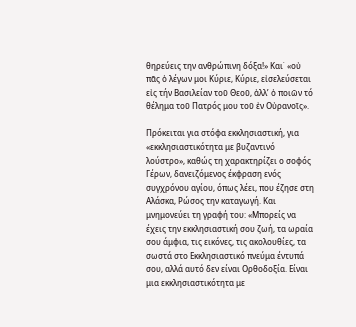θηρεύεις την ανθρώπινη δόξα!» Και˙ «οὐ πᾶς ὁ λέγων μοι Κύριε, Κύριε, εἰσελεύσεται εἰς τήν Βασιλείαν τοῦ Θεοῦ, ἀλλ’ ὁ ποιῶν τό θέλημα τοῦ Πατρός μου τοῦ ἐν Οὐρανοῖς».

Πρόκειται για στόφα εκκλησιαστική, για «εκκλησιαστικότητα με βυζαντινό λούστρο», καθώς τη χαρακτηρίζει ο σοφός Γέρων, δανειζόμενος έκφραση ενός συγχρόνου αγίου, όπως λέει, που έζησε στη Αλάσκα, Ρώσος την καταγωγή. Και μνημονεύει τη γραφή του: «Μπορείς να έχεις την εκκλησιαστική σου ζωή, τα ωραία σου άμφια, τις εικόνες, τις ακολουθίες, τα σωστά στο Εκκλησιαστικό πνεύμα έντυπά σου, αλλά αυτό δεν είναι Ορθοδοξία. Είναι μια εκκλησιαστικότητα με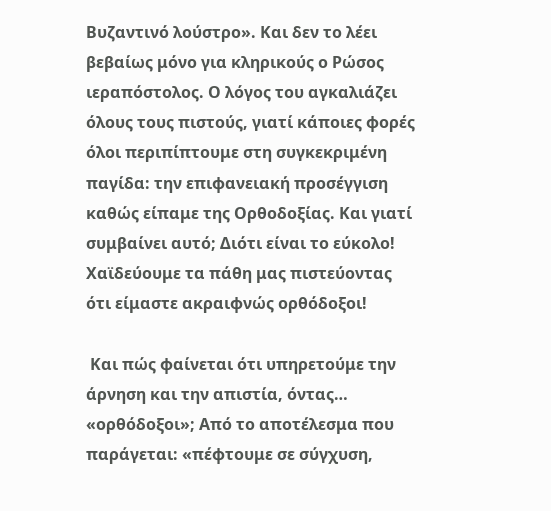Βυζαντινό λούστρο». Και δεν το λέει βεβαίως μόνο για κληρικούς ο Ρώσος ιεραπόστολος. Ο λόγος του αγκαλιάζει όλους τους πιστούς, γιατί κάποιες φορές όλοι περιπίπτουμε στη συγκεκριμένη παγίδα: την επιφανειακή προσέγγιση καθώς είπαμε της Ορθοδοξίας. Και γιατί συμβαίνει αυτό; Διότι είναι το εύκολο! Χαϊδεύουμε τα πάθη μας πιστεύοντας ότι είμαστε ακραιφνώς ορθόδοξοι!

 Και πώς φαίνεται ότι υπηρετούμε την άρνηση και την απιστία, όντας… «ορθόδοξοι»; Από το αποτέλεσμα που παράγεται: «πέφτουμε σε σύγχυση,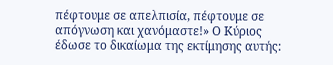πέφτουμε σε απελπισία, πέφτουμε σε απόγνωση και χανόμαστε!» Ο Κύριος έδωσε το δικαίωμα της εκτίμησης αυτής: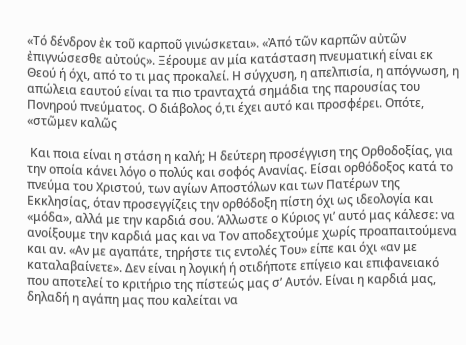«Τό δένδρον ἐκ τοῦ καρποῦ γινώσκεται». «Ἀπό τῶν καρπῶν αὐτῶν ἐπιγνώσεσθε αὐτούς». Ξέρουμε αν μία κατάσταση πνευματική είναι εκ Θεού ή όχι, από το τι μας προκαλεί. Η σύγχυση, η απελπισία, η απόγνωση, η απώλεια εαυτού είναι τα πιο τρανταχτά σημάδια της παρουσίας του Πονηρού πνεύματος. Ο διάβολος ό,τι έχει αυτό και προσφέρει. Οπότε, «στῶμεν καλῶς

 Και ποια είναι η στάση η καλή; Η δεύτερη προσέγγιση της Ορθοδοξίας, για την οποία κάνει λόγο ο πολύς και σοφός Ανανίας. Είσαι ορθόδοξος κατά το πνεύμα του Χριστού, των αγίων Αποστόλων και των Πατέρων της Εκκλησίας, όταν προσεγγίζεις την ορθόδοξη πίστη όχι ως ιδεολογία και «μόδα», αλλά με την καρδιά σου. Άλλωστε ο Κύριος γι’ αυτό μας κάλεσε: να ανοίξουμε την καρδιά μας και να Τον αποδεχτούμε χωρίς προαπαιτούμενα και αν. «Αν με αγαπάτε, τηρήστε τις εντολές Του» είπε και όχι «αν με καταλαβαίνετε». Δεν είναι η λογική ή οτιδήποτε επίγειο και επιφανειακό που αποτελεί το κριτήριο της πίστεώς μας σ’ Αυτόν. Είναι η καρδιά μας, δηλαδή η αγάπη μας που καλείται να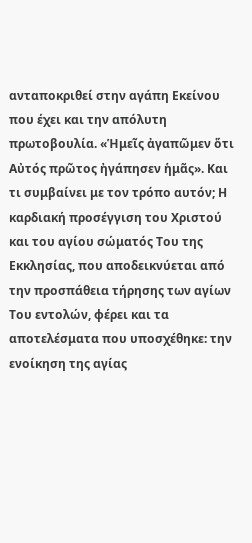ανταποκριθεί στην αγάπη Εκείνου που έχει και την απόλυτη πρωτοβουλία. «Ἡμεῖς ἀγαπῶμεν ὅτι Αὐτός πρῶτος ἠγάπησεν ἡμᾶς». Και τι συμβαίνει με τον τρόπο αυτόν; Η καρδιακή προσέγγιση του Χριστού και του αγίου σώματός Του της Εκκλησίας, που αποδεικνύεται από την προσπάθεια τήρησης των αγίων Του εντολών, φέρει και τα αποτελέσματα που υποσχέθηκε: την ενοίκηση της αγίας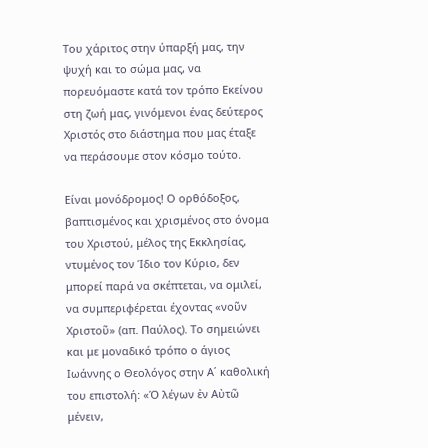Του χάριτος στην ύπαρξή μας, την ψυχή και το σώμα μας, να πορευόμαστε κατά τον τρόπο Εκείνου στη ζωή μας, γινόμενοι ένας δεύτερος Χριστός στο διάστημα που μας έταξε να περάσουμε στον κόσμο τούτο.

Είναι μονόδρομος! Ο ορθόδοξος, βαπτισμένος και χρισμένος στο όνομα του Χριστού, μέλος της Εκκλησίας, ντυμένος τον Ίδιο τον Κύριο, δεν μπορεί παρά να σκέπτεται, να ομιλεί, να συμπεριφέρεται έχοντας «νοῦν Χριστοῦ» (απ. Παύλος). Το σημειώνει και με μοναδικό τρόπο ο άγιος Ιωάννης ο Θεολόγος στην Α΄ καθολική του επιστολή: «Ὁ λέγων ἐν Αὐτῶ μένειν,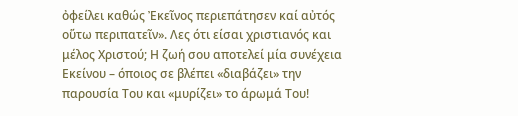ὀφείλει καθώς Ἐκεῖνος περιεπάτησεν καί αὐτός οὕτω περιπατεῖν». Λες ότι είσαι χριστιανός και μέλος Χριστού; Η ζωή σου αποτελεί μία συνέχεια Εκείνου – όποιος σε βλέπει «διαβάζει» την παρουσία Του και «μυρίζει» το άρωμά Του!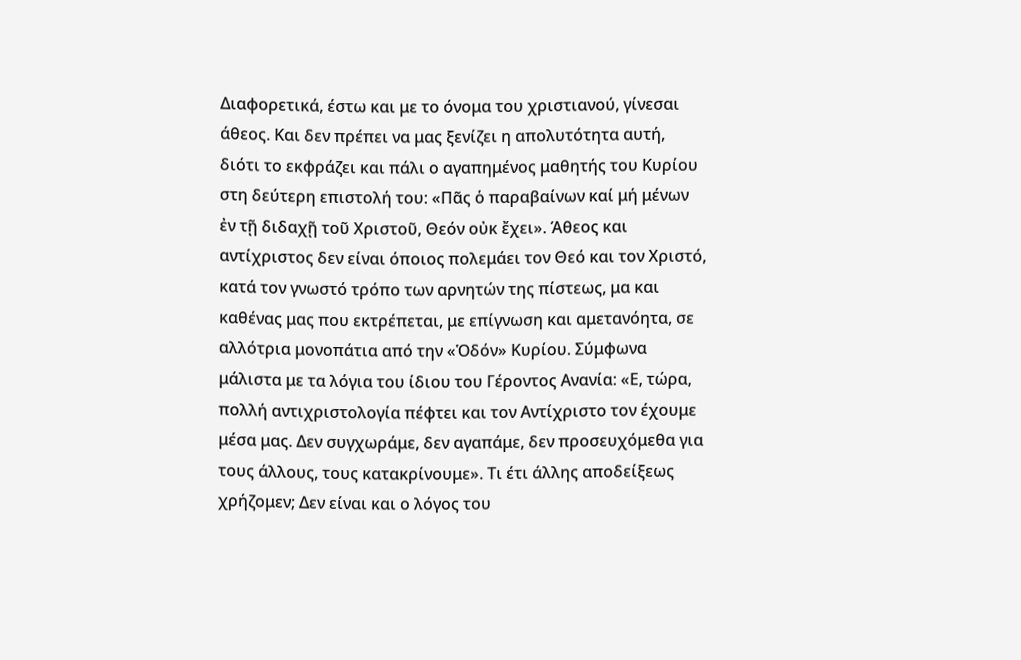Διαφορετικά, έστω και με το όνομα του χριστιανού, γίνεσαι άθεος. Και δεν πρέπει να μας ξενίζει η απολυτότητα αυτή, διότι το εκφράζει και πάλι ο αγαπημένος μαθητής του Κυρίου στη δεύτερη επιστολή του: «Πᾶς ὁ παραβαίνων καί μή μένων ἐν τῇ διδαχῇ τοῦ Χριστοῦ, Θεόν οὐκ ἔχει». Άθεος και αντίχριστος δεν είναι όποιος πολεμάει τον Θεό και τον Χριστό, κατά τον γνωστό τρόπο των αρνητών της πίστεως, μα και καθένας μας που εκτρέπεται, με επίγνωση και αμετανόητα, σε αλλότρια μονοπάτια από την «Ὁδόν» Κυρίου. Σύμφωνα μάλιστα με τα λόγια του ίδιου του Γέροντος Ανανία: «Ε, τώρα, πολλή αντιχριστολογία πέφτει και τον Αντίχριστο τον έχουμε μέσα μας. Δεν συγχωράμε, δεν αγαπάμε, δεν προσευχόμεθα για τους άλλους, τους κατακρίνουμε». Τι έτι άλλης αποδείξεως χρήζομεν; Δεν είναι και ο λόγος του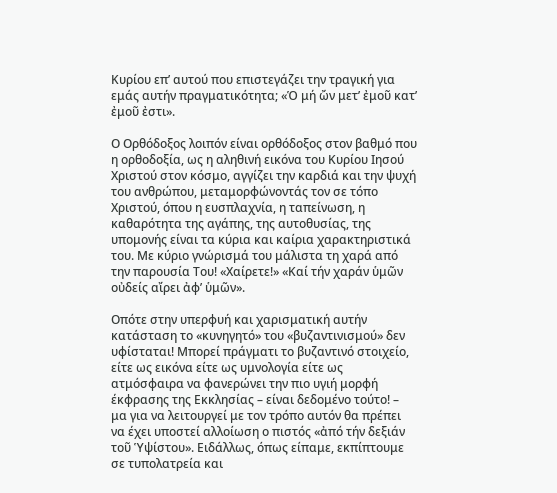Κυρίου επ’ αυτού που επιστεγάζει την τραγική για εμάς αυτήν πραγματικότητα; «Ὁ μή ὤν μετ’ ἐμοῦ κατ’ ἐμοῦ ἐστι».

Ο Ορθόδοξος λοιπόν είναι ορθόδοξος στον βαθμό που η ορθοδοξία, ως η αληθινή εικόνα του Κυρίου Ιησού Χριστού στον κόσμο, αγγίζει την καρδιά και την ψυχή του ανθρώπου, μεταμορφώνοντάς τον σε τόπο Χριστού, όπου η ευσπλαχνία, η ταπείνωση, η καθαρότητα της αγάπης, της αυτοθυσίας, της υπομονής είναι τα κύρια και καίρια χαρακτηριστικά του. Με κύριο γνώρισμά του μάλιστα τη χαρά από την παρουσία Του! «Χαίρετε!» «Καί τήν χαράν ὑμῶν οὐδείς αἴρει ἀφ’ ὑμῶν».

Οπότε στην υπερφυή και χαρισματική αυτήν κατάσταση το «κυνηγητό» του «βυζαντινισμού» δεν υφίσταται! Μπορεί πράγματι το βυζαντινό στοιχείο, είτε ως εικόνα είτε ως υμνολογία είτε ως ατμόσφαιρα να φανερώνει την πιο υγιή μορφή έκφρασης της Εκκλησίας – είναι δεδομένο τούτο! – μα για να λειτουργεί με τον τρόπο αυτόν θα πρέπει να έχει υποστεί αλλοίωση ο πιστός «ἀπό τήν δεξιάν τοῦ Ὑψίστου». Ειδάλλως, όπως είπαμε, εκπίπτουμε σε τυπολατρεία και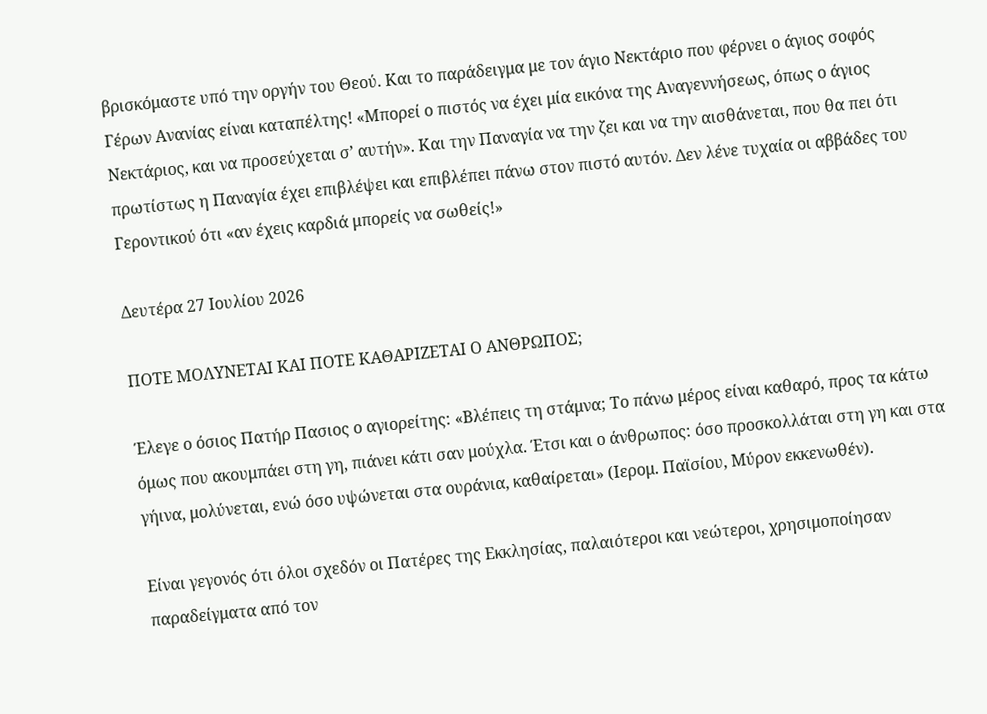βρισκόμαστε υπό την οργήν του Θεού. Και το παράδειγμα με τον άγιο Νεκτάριο που φέρνει ο άγιος σοφός Γέρων Ανανίας είναι καταπέλτης! «Μπορεί ο πιστός να έχει μία εικόνα της Αναγεννήσεως, όπως ο άγιος Νεκτάριος, και να προσεύχεται σ’ αυτήν». Και την Παναγία να την ζει και να την αισθάνεται, που θα πει ότι πρωτίστως η Παναγία έχει επιβλέψει και επιβλέπει πάνω στον πιστό αυτόν. Δεν λένε τυχαία οι αββάδες του Γεροντικού ότι «αν έχεις καρδιά μπορείς να σωθείς!»

Δευτέρα 27 Ιουλίου 2026

ΠΟΤΕ ΜΟΛΥΝΕΤΑΙ ΚΑΙ ΠΟΤΕ ΚΑΘΑΡΙΖΕΤΑΙ Ο ΑΝΘΡΩΠΟΣ;

Έλεγε ο όσιος Πατήρ Πασιος ο αγιορείτης: «Βλέπεις τη στάμνα; Το πάνω μέρος είναι καθαρό, προς τα κάτω όμως που ακουμπάει στη γη, πιάνει κάτι σαν μούχλα. Έτσι και ο άνθρωπος: όσο προσκολλάται στη γη και στα γήινα, μολύνεται, ενώ όσο υψώνεται στα ουράνια, καθαίρεται» (Ιερομ. Παϊσίου, Μύρον εκκενωθέν).

Είναι γεγονός ότι όλοι σχεδόν οι Πατέρες της Εκκλησίας, παλαιότεροι και νεώτεροι, χρησιμοποίησαν παραδείγματα από τον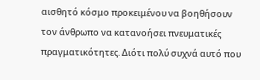αισθητό κόσμο προκειμένου να βοηθήσουν τον άνθρωπο να κατανοήσει πνευματικές πραγματικότητες. Διότι πολύ συχνά αυτό που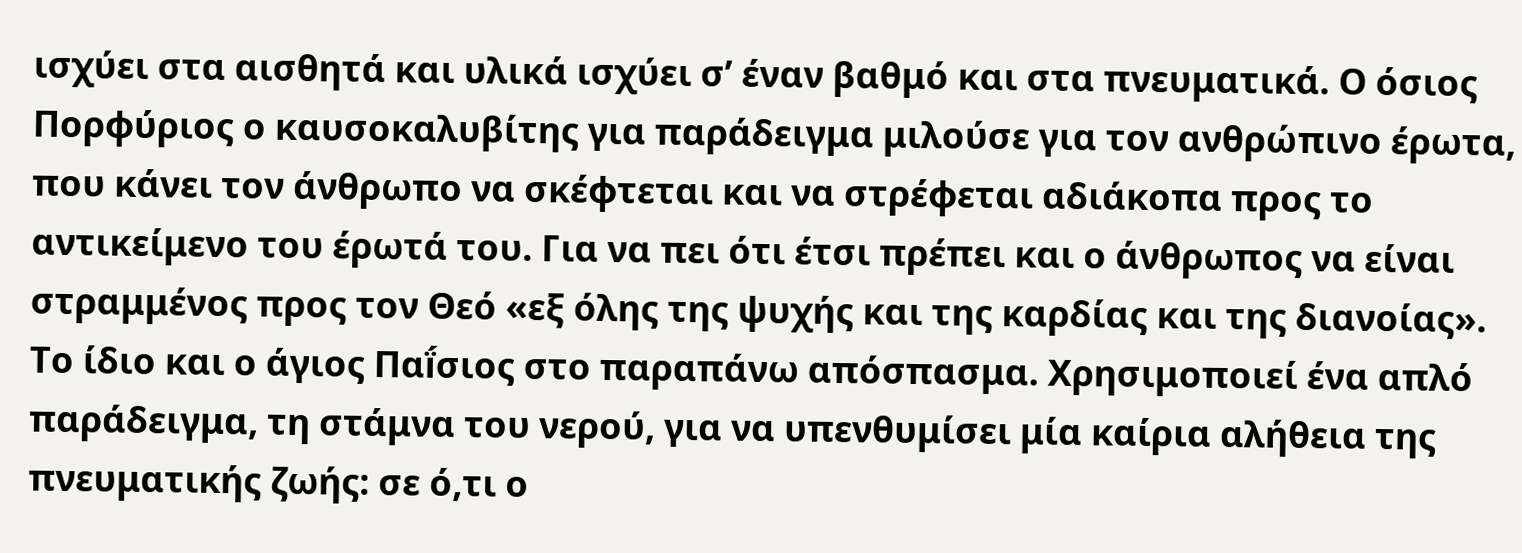ισχύει στα αισθητά και υλικά ισχύει σ’ έναν βαθμό και στα πνευματικά. Ο όσιος Πορφύριος ο καυσοκαλυβίτης για παράδειγμα μιλούσε για τον ανθρώπινο έρωτα, που κάνει τον άνθρωπο να σκέφτεται και να στρέφεται αδιάκοπα προς το αντικείμενο του έρωτά του. Για να πει ότι έτσι πρέπει και ο άνθρωπος να είναι στραμμένος προς τον Θεό «εξ όλης της ψυχής και της καρδίας και της διανοίας». Το ίδιο και ο άγιος Παḯσιος στο παραπάνω απόσπασμα. Χρησιμοποιεί ένα απλό παράδειγμα, τη στάμνα του νερού, για να υπενθυμίσει μία καίρια αλήθεια της πνευματικής ζωής: σε ό,τι ο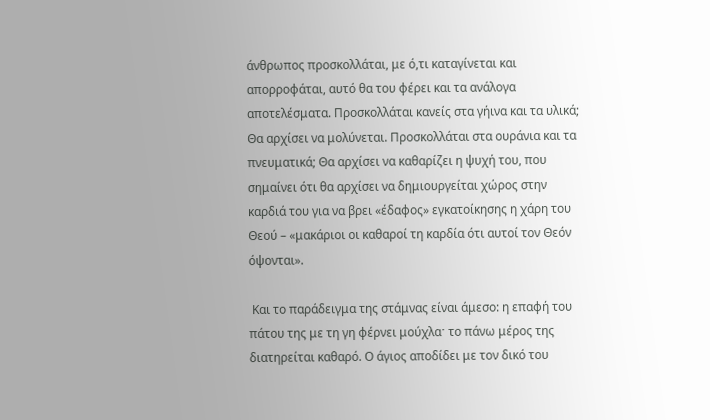άνθρωπος προσκολλάται, με ό,τι καταγίνεται και απορροφάται, αυτό θα του φέρει και τα ανάλογα αποτελέσματα. Προσκολλάται κανείς στα γήινα και τα υλικά; Θα αρχίσει να μολύνεται. Προσκολλάται στα ουράνια και τα πνευματικά; Θα αρχίσει να καθαρίζει η ψυχή του, που σημαίνει ότι θα αρχίσει να δημιουργείται χώρος στην καρδιά του για να βρει «έδαφος» εγκατοίκησης η χάρη του Θεού – «μακάριοι οι καθαροί τη καρδία ότι αυτοί τον Θεόν όψονται».

 Και το παράδειγμα της στάμνας είναι άμεσο: η επαφή του πάτου της με τη γη φέρνει μούχλαˑ το πάνω μέρος της διατηρείται καθαρό. Ο άγιος αποδίδει με τον δικό του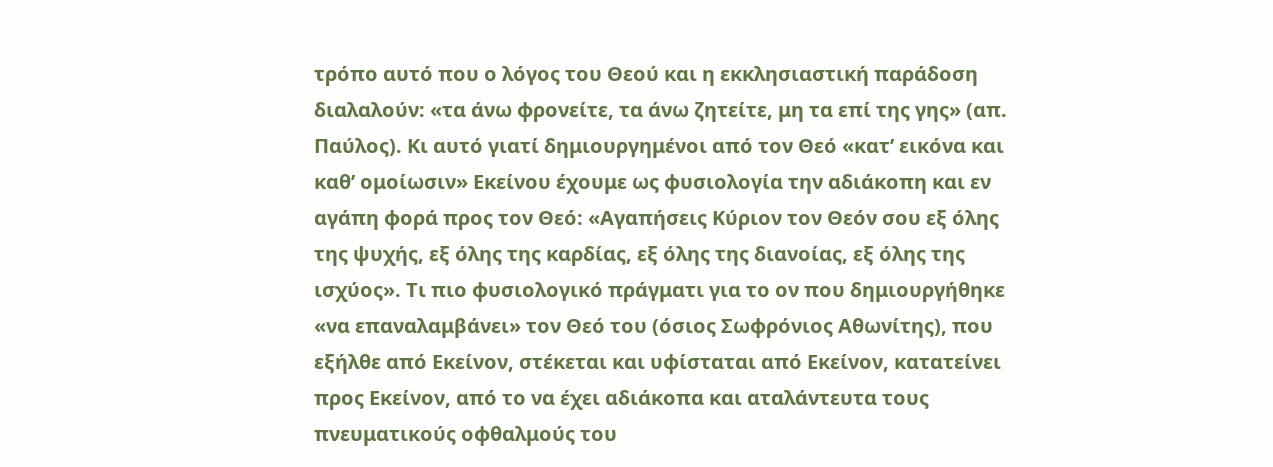τρόπο αυτό που ο λόγος του Θεού και η εκκλησιαστική παράδοση διαλαλούν: «τα άνω φρονείτε, τα άνω ζητείτε, μη τα επί της γης» (απ. Παύλος). Κι αυτό γιατί δημιουργημένοι από τον Θεό «κατ’ εικόνα και καθ’ ομοίωσιν» Εκείνου έχουμε ως φυσιολογία την αδιάκοπη και εν αγάπη φορά προς τον Θεό: «Αγαπήσεις Κύριον τον Θεόν σου εξ όλης της ψυχής, εξ όλης της καρδίας, εξ όλης της διανοίας, εξ όλης της ισχύος». Τι πιο φυσιολογικό πράγματι για το ον που δημιουργήθηκε «να επαναλαμβάνει» τον Θεό του (όσιος Σωφρόνιος Αθωνίτης), που εξήλθε από Εκείνον, στέκεται και υφίσταται από Εκείνον, κατατείνει προς Εκείνον, από το να έχει αδιάκοπα και αταλάντευτα τους πνευματικούς οφθαλμούς του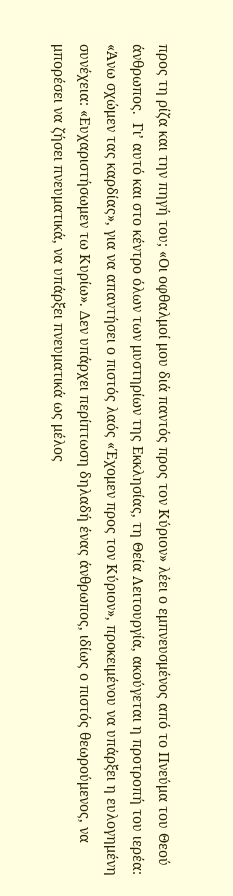προς τη ρίζα και την πηγή του; «Οι οφθαλμοί μου διά παντός προς τον Κύριον» λέει ο εμπνευσμένος από το Πνεύμα του Θεού άνθρωπος.  Γι’ αυτό και στο κέντρο όλων των μυστηρίων της Εκκλησίας, τη Θεία Λειτουργία, ακούγεται η προτροπή του ιερέα: «Άνω σχώμεν τας καρδίας», για να απαντήσει ο πιστός λαός «Έχομεν προς τον Κύριον», προκειμένου να υπάρξει η ευλογημένη συνέχεια: «Ευχαριστήσωμεν τω Κυρίω». Δεν υπάρχει περίπτωση δηλαδή ένας άνθρωπος, ιδίως ο πιστός θεωρούμενος, να μπορέσει να ζήσει πνευματικά, να υπάρξει πνευματικά ως μέλος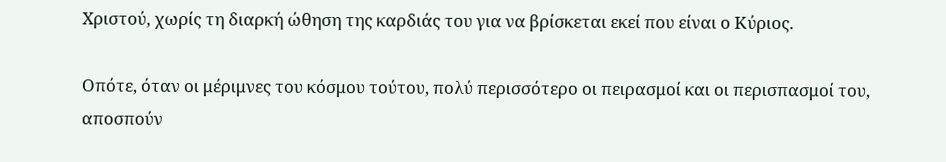Χριστού, χωρίς τη διαρκή ώθηση της καρδιάς του για να βρίσκεται εκεί που είναι ο Κύριος.

Οπότε, όταν οι μέριμνες του κόσμου τούτου, πολύ περισσότερο οι πειρασμοί και οι περισπασμοί του, αποσπούν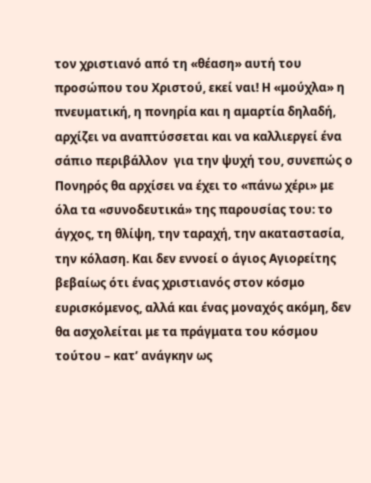τον χριστιανό από τη «θέαση» αυτή του προσώπου του Χριστού, εκεί ναι! Η «μούχλα» η πνευματική, η πονηρία και η αμαρτία δηλαδή, αρχίζει να αναπτύσσεται και να καλλιεργεί ένα σάπιο περιβάλλον  για την ψυχή του, συνεπώς ο Πονηρός θα αρχίσει να έχει το «πάνω χέρι» με όλα τα «συνοδευτικά» της παρουσίας του: το άγχος, τη θλίψη, την ταραχή, την ακαταστασία, την κόλαση. Και δεν εννοεί ο άγιος Αγιορείτης βεβαίως ότι ένας χριστιανός στον κόσμο ευρισκόμενος, αλλά και ένας μοναχός ακόμη, δεν θα ασχολείται με τα πράγματα του κόσμου τούτου – κατ’ ανάγκην ως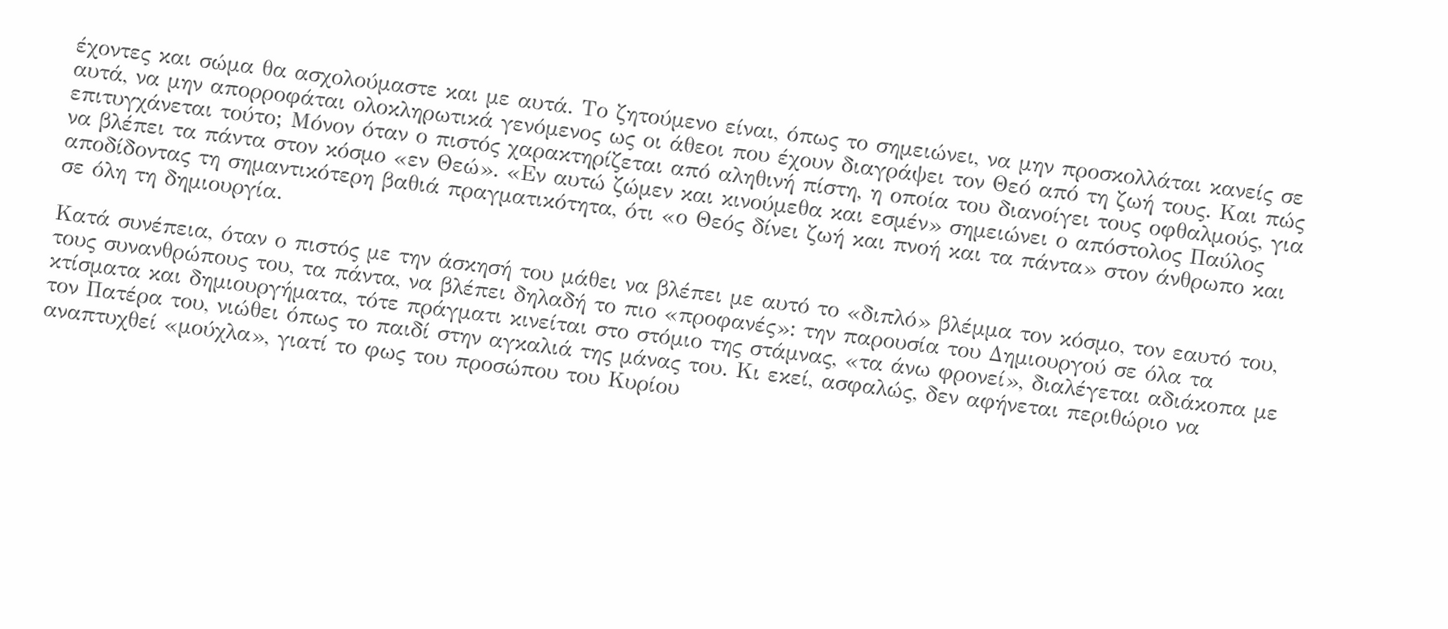έχοντες και σώμα θα ασχολούμαστε και με αυτά. Το ζητούμενο είναι, όπως το σημειώνει, να μην προσκολλάται κανείς σε αυτά, να μην απορροφάται ολοκληρωτικά γενόμενος ως οι άθεοι που έχουν διαγράψει τον Θεό από τη ζωή τους. Και πώς επιτυγχάνεται τούτο; Μόνον όταν ο πιστός χαρακτηρίζεται από αληθινή πίστη, η οποία του διανοίγει τους οφθαλμούς, για να βλέπει τα πάντα στον κόσμο «εν Θεώ». «Εν αυτώ ζώμεν και κινούμεθα και εσμέν» σημειώνει ο απόστολος Παύλος αποδίδοντας τη σημαντικότερη βαθιά πραγματικότητα, ότι «ο Θεός δίνει ζωή και πνοή και τα πάντα» στον άνθρωπο και σε όλη τη δημιουργία.

Κατά συνέπεια, όταν ο πιστός με την άσκησή του μάθει να βλέπει με αυτό το «διπλό» βλέμμα τον κόσμο, τον εαυτό του, τους συνανθρώπους του, τα πάντα, να βλέπει δηλαδή το πιο «προφανές»: την παρουσία του Δημιουργού σε όλα τα κτίσματα και δημιουργήματα, τότε πράγματι κινείται στο στόμιο της στάμνας, «τα άνω φρονεί», διαλέγεται αδιάκοπα με τον Πατέρα του, νιώθει όπως το παιδί στην αγκαλιά της μάνας του. Κι εκεί, ασφαλώς, δεν αφήνεται περιθώριο να αναπτυχθεί «μούχλα», γιατί το φως του προσώπου του Κυρίου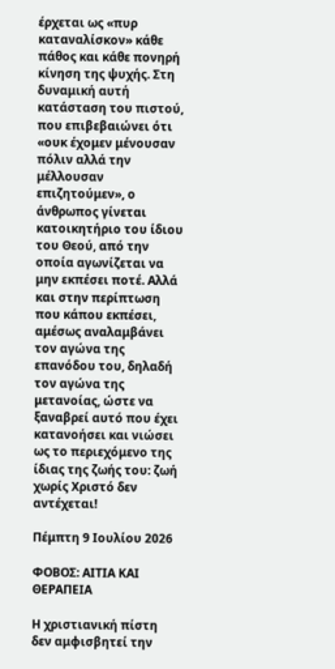έρχεται ως «πυρ καταναλίσκον» κάθε πάθος και κάθε πονηρή κίνηση της ψυχής. Στη δυναμική αυτή κατάσταση του πιστού, που επιβεβαιώνει ότι «ουκ έχομεν μένουσαν πόλιν αλλά την μέλλουσαν επιζητούμεν», ο άνθρωπος γίνεται κατοικητήριο του ίδιου του Θεού, από την οποία αγωνίζεται να μην εκπέσει ποτέ. Αλλά και στην περίπτωση που κάπου εκπέσει, αμέσως αναλαμβάνει τον αγώνα της επανόδου του, δηλαδή τον αγώνα της μετανοίας, ώστε να ξαναβρεί αυτό που έχει κατανοήσει και νιώσει ως το περιεχόμενο της ίδιας της ζωής του: ζωή χωρίς Χριστό δεν αντέχεται!

Πέμπτη 9 Ιουλίου 2026

ΦΟΒΟΣ: ΑΙΤΙΑ ΚΑΙ ΘΕΡΑΠΕΙΑ

Η χριστιανική πίστη δεν αμφισβητεί την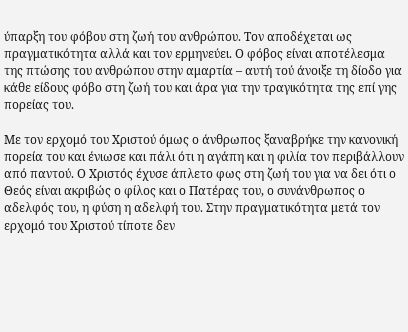ύπαρξη του φόβου στη ζωή του ανθρώπου. Τον αποδέχεται ως πραγματικότητα αλλά και τον ερμηνεύει. Ο φόβος είναι αποτέλεσμα της πτώσης του ανθρώπου στην αμαρτία – αυτή τού άνοιξε τη δίοδο για κάθε είδους φόβο στη ζωή του και άρα για την τραγικότητα της επί γης πορείας του.

Με τον ερχομό του Χριστού όμως ο άνθρωπος ξαναβρήκε την κανονική πορεία του και ένιωσε και πάλι ότι η αγάπη και η φιλία τον περιβάλλουν από παντού. Ο Χριστός έχυσε άπλετο φως στη ζωή του για να δει ότι ο Θεός είναι ακριβώς ο φίλος και ο Πατέρας του, ο συνάνθρωπος ο αδελφός του, η φύση η αδελφή του. Στην πραγματικότητα μετά τον ερχομό του Χριστού τίποτε δεν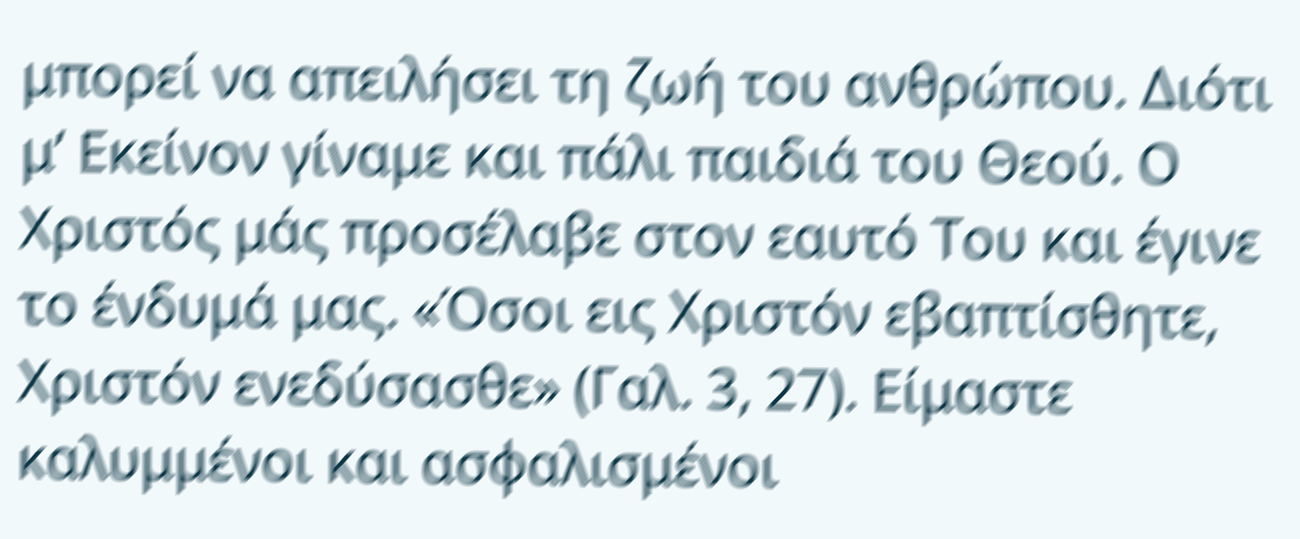μπορεί να απειλήσει τη ζωή του ανθρώπου. Διότι μ’ Εκείνον γίναμε και πάλι παιδιά του Θεού. Ο Χριστός μάς προσέλαβε στον εαυτό Του και έγινε το ένδυμά μας. «Όσοι εις Χριστόν εβαπτίσθητε, Χριστόν ενεδύσασθε» (Γαλ. 3, 27). Είμαστε καλυμμένοι και ασφαλισμένοι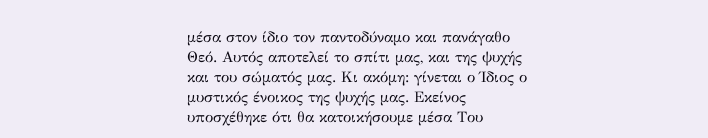μέσα στον ίδιο τον παντοδύναμο και πανάγαθο Θεό. Αυτός αποτελεί το σπίτι μας, και της ψυχής και του σώματός μας. Κι ακόμη: γίνεται ο Ίδιος ο μυστικός ένοικος της ψυχής μας. Εκείνος υποσχέθηκε ότι θα κατοικήσουμε μέσα Του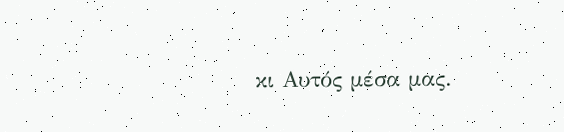κι Αυτός μέσα μας.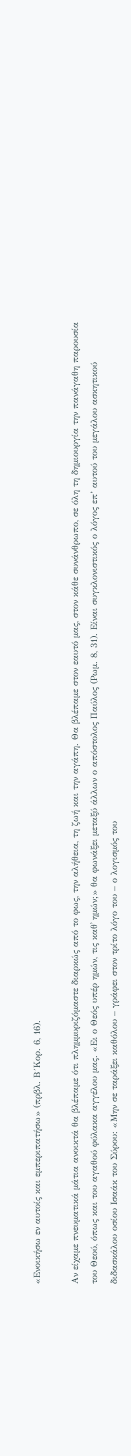«Ενοικήσω εν αυτοίς και εμπεριπατήσω» (πρβλ. Β´Κορ. 6, 16).

Αν είχαμε πνευματικά μάτια ανοικτά θα βλέπαμε ότι πλημμυριζόμαστε διαρκώς από το φως, την αλήθεια, τη ζωή και την αγάπη. Θα βλέπαμε στον εαυτό μας, στον κάθε συνάνθρωπο, σε όλη τη δημιουργία την πανάγαθη παρουσία του Θεού, όπως και του αγαθού φύλακα αγγέλου μας. «Ει ο Θεός υπέρ ημών, τις καθ᾽ ημών;» θα φωνάξει μεταξύ άλλων ο απόστολος Παύλος (Ρωμ. 8, 31). Είναι συγκλονιστικός ο λόγος επ’ αυτού του μεγάλου ασκητικού διδασκάλου οσίου Ισαάκ του Σύρου: «Μην σε ταράξει καθόλου – γράφει στον τρίτο λόγο του – ο λογισμός του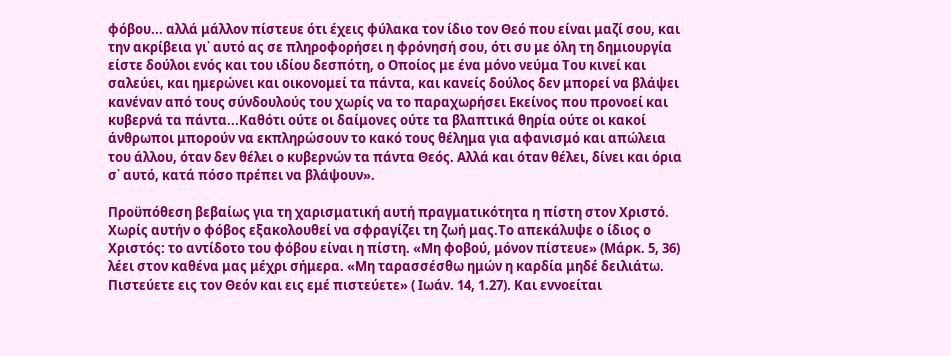φόβου... αλλά μάλλον πίστευε ότι έχεις φύλακα τον ίδιο τον Θεό που είναι μαζί σου, και την ακρίβεια γι᾽ αυτό ας σε πληροφορήσει η φρόνησή σου, ότι συ με όλη τη δημιουργία είστε δούλοι ενός και του ιδίου δεσπότη, ο Οποίος με ένα μόνο νεύμα Του κινεί και σαλεύει, και ημερώνει και οικονομεί τα πάντα, και κανείς δούλος δεν μπορεί να βλάψει κανέναν από τους σύνδουλούς του χωρίς να το παραχωρήσει Εκείνος που προνοεί και κυβερνά τα πάντα...Καθότι ούτε οι δαίμονες ούτε τα βλαπτικά θηρία ούτε οι κακοί άνθρωποι μπορούν να εκπληρώσουν το κακό τους θέλημα για αφανισμό και απώλεια του άλλου, όταν δεν θέλει ο κυβερνών τα πάντα Θεός. Αλλά και όταν θέλει, δίνει και όρια σ᾽ αυτό, κατά πόσο πρέπει να βλάψουν».

Προϋπόθεση βεβαίως για τη χαρισματική αυτή πραγματικότητα η πίστη στον Χριστό.  Χωρίς αυτήν ο φόβος εξακολουθεί να σφραγίζει τη ζωή μας.Το απεκάλυψε ο ίδιος ο Χριστός: το αντίδοτο του φόβου είναι η πίστη. «Μη φοβού, μόνον πίστευε» (Μάρκ. 5, 36) λέει στον καθένα μας μέχρι σήμερα. «Μη ταρασσέσθω ημών η καρδία μηδέ δειλιάτω. Πιστεύετε εις τον Θεόν και εις εμέ πιστεύετε» ( Ιωάν. 14, 1.27). Και εννοείται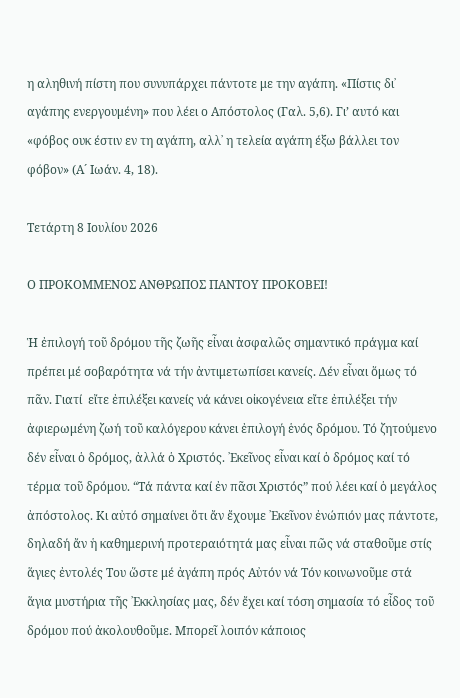η αληθινή πίστη που συνυπάρχει πάντοτε με την αγάπη. «Πίστις δι᾽ αγάπης ενεργουμένη» που λέει ο Απόστολος (Γαλ. 5,6). Γι’ αυτό και «φόβος ουκ έστιν εν τη αγάπη, αλλ᾽ η τελεία αγάπη έξω βάλλει τον φόβον» (Α´ Ιωάν. 4, 18).

Τετάρτη 8 Ιουλίου 2026

Ο ΠΡΟΚΟΜΜΕΝΟΣ ΑΝΘΡΩΠΟΣ ΠΑΝΤΟΥ ΠΡΟΚΟΒΕΙ!

Ἡ ἐπιλογή τοῦ δρόμου τῆς ζωῆς εἶναι ἀσφαλῶς σημαντικό πράγμα καί πρέπει μέ σοβαρότητα νά τήν ἀντιμετωπίσει κανείς. Δέν εἶναι ὅμως τό πᾶν. Γιατί  εἴτε ἐπιλέξει κανείς νά κάνει οἰκογένεια εἴτε ἐπιλέξει τήν ἀφιερωμένη ζωή τοῦ καλόγερου κάνει ἐπιλογή ἑνός δρόμου. Τό ζητούμενο δέν εἶναι ὁ δρόμος, ἀλλά ὁ Χριστός. ᾽Εκεῖνος εἶναι καί ὁ δρόμος καί τό τέρμα τοῦ δρόμου. “Τά πάντα καί ἐν πᾶσι Χριστός” πού λέει καί ὁ μεγάλος ἀπόστολος. Κι αὐτό σημαίνει ὅτι ἄν ἔχουμε ᾽Εκεῖνον ἐνώπιόν μας πάντοτε, δηλαδή ἄν ἡ καθημερινή προτεραιότητά μας εἶναι πῶς νά σταθοῦμε στίς ἅγιες ἐντολές Του ὥστε μέ ἀγάπη πρός Αὐτόν νά Τόν κοινωνοῦμε στά ἅγια μυστήρια τῆς ᾽Εκκλησίας μας, δέν ἔχει καί τόση σημασία τό εἶδος τοῦ δρόμου πού ἀκολουθοῦμε. Μπορεῖ λοιπόν κάποιος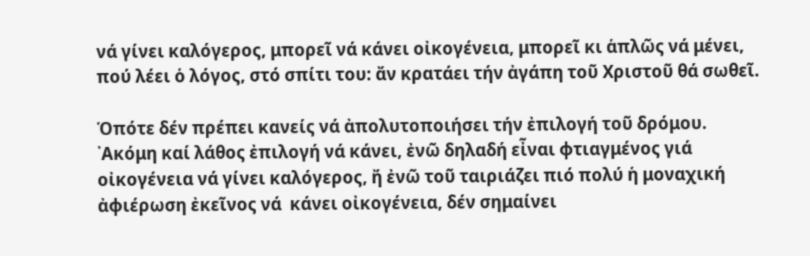νά γίνει καλόγερος, μπορεῖ νά κάνει οἰκογένεια, μπορεῖ κι ἁπλῶς νά μένει, πού λέει ὁ λόγος, στό σπίτι του: ἄν κρατάει τήν ἀγάπη τοῦ Χριστοῦ θά σωθεῖ.

Ὁπότε δέν πρέπει κανείς νά ἀπολυτοποιήσει τήν ἐπιλογή τοῦ δρόμου. ᾽Ακόμη καί λάθος ἐπιλογή νά κάνει, ἐνῶ δηλαδή εἶναι φτιαγμένος γιά οἰκογένεια νά γίνει καλόγερος, ἤ ἐνῶ τοῦ ταιριάζει πιό πολύ ἡ μοναχική ἀφιέρωση ἐκεῖνος νά  κάνει οἰκογένεια, δέν σημαίνει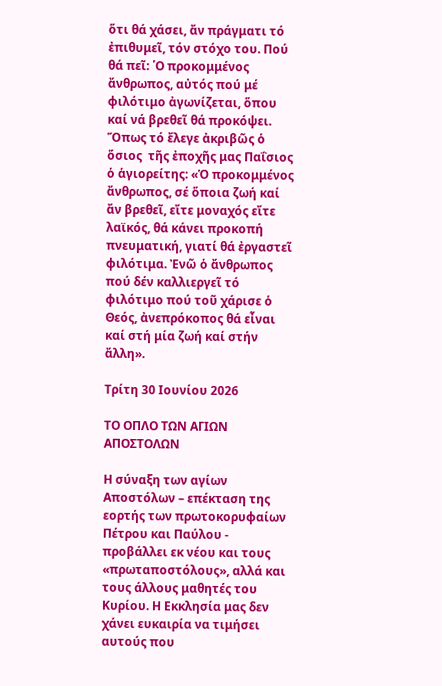ὅτι θά χάσει, ἄν πράγματι τό ἐπιθυμεῖ, τόν στόχο του. Πού θά πεῖ: ῾Ο προκομμένος ἄνθρωπος, αὐτός πού μέ φιλότιμο ἀγωνίζεται, ὅπου καί νά βρεθεῖ θά προκόψει. Ὅπως τό ἔλεγε ἀκριβῶς ὁ ὅσιος  τῆς ἐποχῆς μας Παΐσιος ὁ ἁγιορείτης: «Ὁ προκομμένος ἄνθρωπος, σέ ὅποια ζωή καί ἄν βρεθεῖ, εἴτε μοναχός εἴτε λαϊκός, θά κάνει προκοπή πνευματική, γιατί θά ἐργαστεῖ φιλότιμα. Ἐνῶ ὁ ἄνθρωπος πού δέν καλλιεργεῖ τό φιλότιμο πού τοῦ χάρισε ὁ Θεός, ἀνεπρόκοπος θά εἶναι καί στή μία ζωή καί στήν ἄλλη».

Τρίτη 30 Ιουνίου 2026

ΤΟ ΟΠΛΟ ΤΩΝ ΑΓΙΩΝ ΑΠΟΣΤΟΛΩΝ

Η σύναξη των αγίων Αποστόλων – επέκταση της εορτής των πρωτοκορυφαίων Πέτρου και Παύλου -  προβάλλει εκ νέου και τους «πρωταποστόλους», αλλά και τους άλλους μαθητές του Κυρίου. Η Εκκλησία μας δεν χάνει ευκαιρία να τιμήσει αυτούς που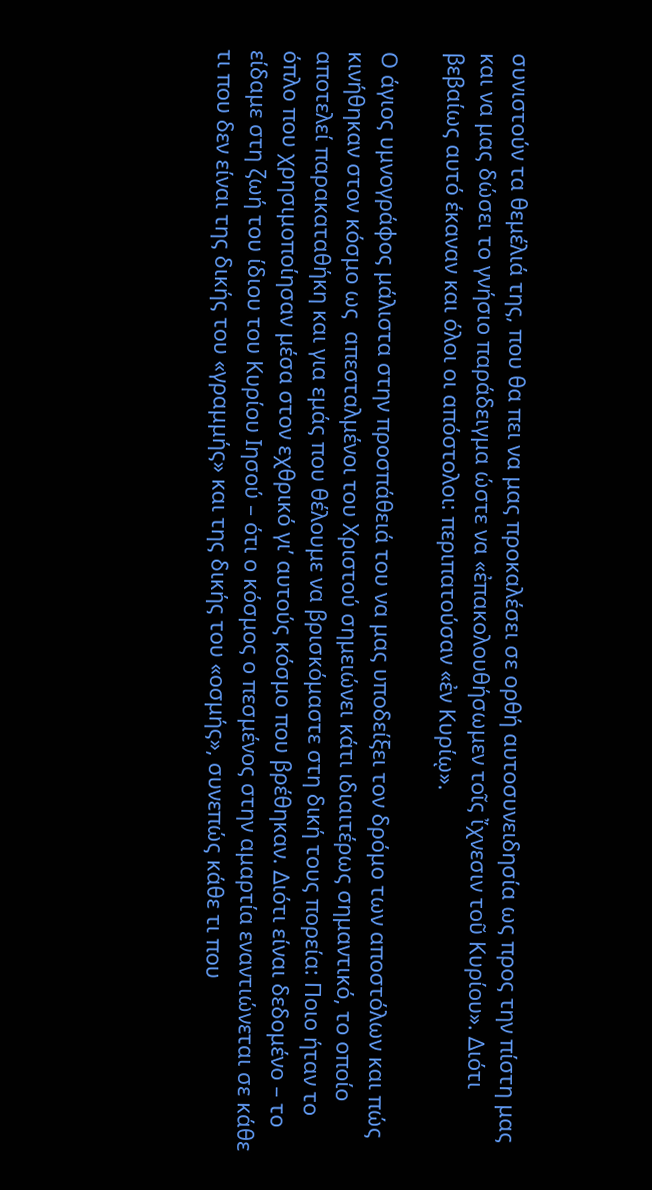συνιστούν τα θεμέλιά της, που θα πει να μας προκαλέσει σε ορθή αυτοσυνειδησία ως προς την πίστη μας και να μας δώσει το γνήσιο παράδειγμα ώστε να «ἐπακολουθήσωμεν τοῖς ἴχνεσιν τοῦ Κυρίου». Διότι βεβαίως αυτό έκαναν και όλοι οι απόστολοι: περιπατούσαν «ἐν Κυρίῳ».

Ο άγιος υμνογράφος μάλιστα στην προσπάθειά του να μας υποδείξει τον δρόμο των αποστόλων και πώς κινήθηκαν στον κόσμο ως  απεσταλμένοι του Χριστού σημειώνει κάτι ιδιαιτέρως σημαντικό, το οποίο αποτελεί παρακαταθήκη και για εμάς που θέλουμε να βρισκόμαστε στη δική τους πορεία: Ποιο ήταν το όπλο που χρησιμοποίησαν μέσα στον εχθρικό γι’ αυτούς κόσμο που βρέθηκαν. Διότι είναι δεδομένο – το είδαμε στη ζωή του ίδιου του Κυρίου Ιησού – ότι ο κόσμος ο πεσμένος στην αμαρτία εναντιώνεται σε κάθε τι που δεν είναι της δικής του «γραμμής» και της δικής του «οσμής», συνεπώς κάθε τι που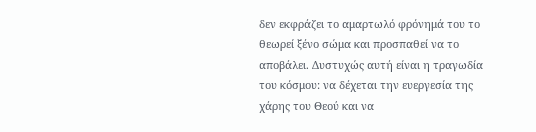δεν εκφράζει το αμαρτωλό φρόνημά του το θεωρεί ξένο σώμα και προσπαθεί να το αποβάλει. Δυστυχώς αυτή είναι η τραγωδία του κόσμου: να δέχεται την ευεργεσία της χάρης του Θεού και να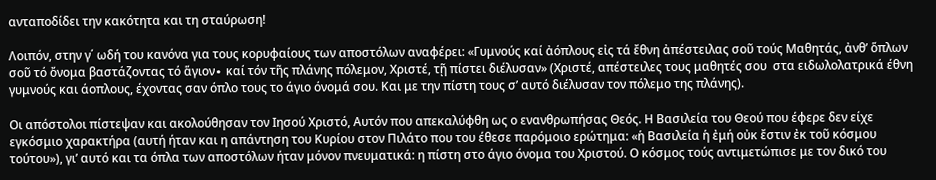ανταποδίδει την κακότητα και τη σταύρωση!

Λοιπόν, στην γ΄ ωδή του κανόνα για τους κορυφαίους των αποστόλων αναφέρει: «Γυμνούς καί ἀόπλους εἰς τά ἔθνη ἀπέστειλας σοῦ τούς Μαθητάς, ἀνθ’ ὅπλων σοῦ τό ὄνομα βαστάζοντας τό ἅγιον∙ καί τόν τῆς πλάνης πόλεμον, Χριστέ, τῇ πίστει διέλυσαν» (Χριστέ, απέστειλες τους μαθητές σου  στα ειδωλολατρικά έθνη γυμνούς και άοπλους, έχοντας σαν όπλο τους το άγιο όνομά σου. Και με την πίστη τους σ’ αυτό διέλυσαν τον πόλεμο της πλάνης).

Οι απόστολοι πίστεψαν και ακολούθησαν τον Ιησού Χριστό, Αυτόν που απεκαλύφθη ως ο ενανθρωπήσας Θεός. Η Βασιλεία του Θεού που έφερε δεν είχε εγκόσμιο χαρακτήρα (αυτή ήταν και η απάντηση του Κυρίου στον Πιλάτο που του έθεσε παρόμοιο ερώτημα: «ἡ Βασιλεία ἡ ἐμή οὐκ ἔστιν ἐκ τοῦ κόσμου τούτου»), γι’ αυτό και τα όπλα των αποστόλων ήταν μόνον πνευματικά: η πίστη στο άγιο όνομα του Χριστού. Ο κόσμος τούς αντιμετώπισε με τον δικό του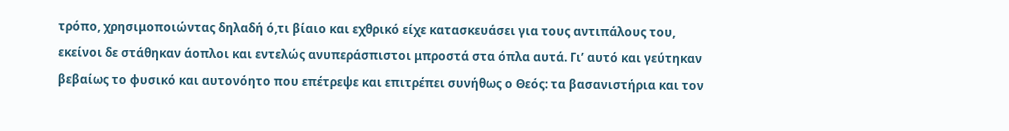τρόπο, χρησιμοποιώντας δηλαδή ό,τι βίαιο και εχθρικό είχε κατασκευάσει για τους αντιπάλους του, εκείνοι δε στάθηκαν άοπλοι και εντελώς ανυπεράσπιστοι μπροστά στα όπλα αυτά. Γι’ αυτό και γεύτηκαν βεβαίως το φυσικό και αυτονόητο που επέτρεψε και επιτρέπει συνήθως ο Θεός: τα βασανιστήρια και τον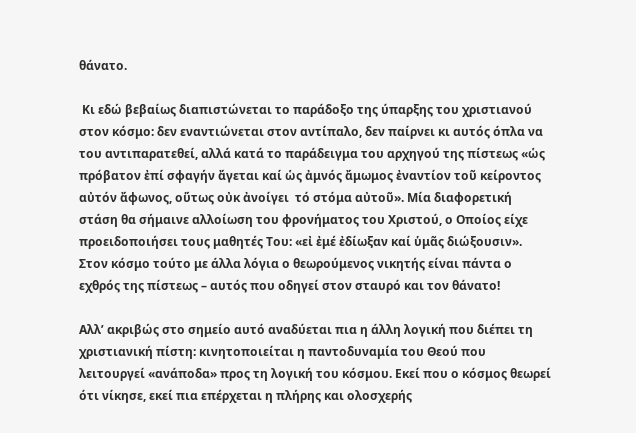θάνατο.

 Κι εδώ βεβαίως διαπιστώνεται το παράδοξο της ύπαρξης του χριστιανού στον κόσμο: δεν εναντιώνεται στον αντίπαλο, δεν παίρνει κι αυτός όπλα να του αντιπαρατεθεί, αλλά κατά το παράδειγμα του αρχηγού της πίστεως «ὡς πρόβατον ἐπί σφαγήν ἄγεται καί ὡς ἀμνός ἄμωμος ἐναντίον τοῦ κείροντος αὐτόν ἄφωνος, οὕτως οὐκ ἀνοίγει  τό στόμα αὐτοῦ». Μία διαφορετική στάση θα σήμαινε αλλοίωση του φρονήματος του Χριστού, ο Οποίος είχε προειδοποιήσει τους μαθητές Του: «εἰ ἐμέ ἐδίωξαν καί ὑμᾶς διώξουσιν». Στον κόσμο τούτο με άλλα λόγια ο θεωρούμενος νικητής είναι πάντα ο εχθρός της πίστεως – αυτός που οδηγεί στον σταυρό και τον θάνατο!

Αλλ’ ακριβώς στο σημείο αυτό αναδύεται πια η άλλη λογική που διέπει τη χριστιανική πίστη: κινητοποιείται η παντοδυναμία του Θεού που λειτουργεί «ανάποδα» προς τη λογική του κόσμου. Εκεί που ο κόσμος θεωρεί ότι νίκησε, εκεί πια επέρχεται η πλήρης και ολοσχερής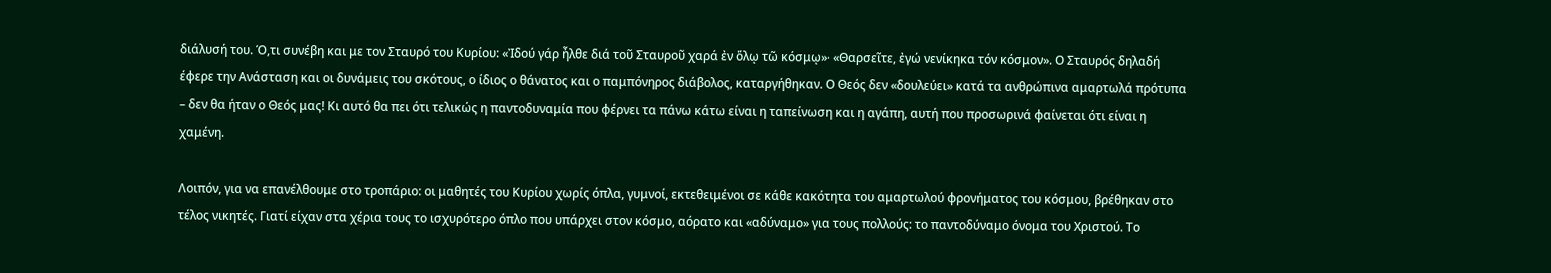διάλυσή του. Ό,τι συνέβη και με τον Σταυρό του Κυρίου: «Ἰδού γάρ ἦλθε διά τοῦ Σταυροῦ χαρά ἐν ὅλῳ τῶ κόσμῳ»∙ «Θαρσεῖτε, ἐγώ νενίκηκα τόν κόσμον». Ο Σταυρός δηλαδή έφερε την Ανάσταση και οι δυνάμεις του σκότους, ο ίδιος ο θάνατος και ο παμπόνηρος διάβολος, καταργήθηκαν. Ο Θεός δεν «δουλεύει» κατά τα ανθρώπινα αμαρτωλά πρότυπα – δεν θα ήταν ο Θεός μας! Κι αυτό θα πει ότι τελικώς η παντοδυναμία που φέρνει τα πάνω κάτω είναι η ταπείνωση και η αγάπη, αυτή που προσωρινά φαίνεται ότι είναι η χαμένη.

Λοιπόν, για να επανέλθουμε στο τροπάριο: οι μαθητές του Κυρίου χωρίς όπλα, γυμνοί, εκτεθειμένοι σε κάθε κακότητα του αμαρτωλού φρονήματος του κόσμου, βρέθηκαν στο τέλος νικητές. Γιατί είχαν στα χέρια τους το ισχυρότερο όπλο που υπάρχει στον κόσμο, αόρατο και «αδύναμο» για τους πολλούς: το παντοδύναμο όνομα του Χριστού. Το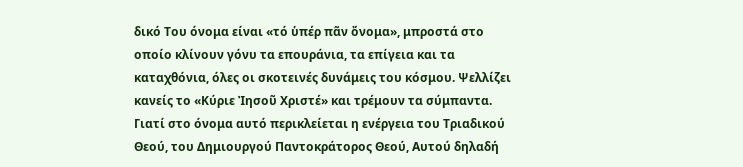δικό Του όνομα είναι «τό ὑπέρ πᾶν ὄνομα», μπροστά στο οποίο κλίνουν γόνυ τα επουράνια, τα επίγεια και τα καταχθόνια, όλες οι σκοτεινές δυνάμεις του κόσμου. Ψελλίζει κανείς το «Κύριε Ἰησοῦ Χριστέ» και τρέμουν τα σύμπαντα. Γιατί στο όνομα αυτό περικλείεται η ενέργεια του Τριαδικού Θεού, του Δημιουργού Παντοκράτορος Θεού, Αυτού δηλαδή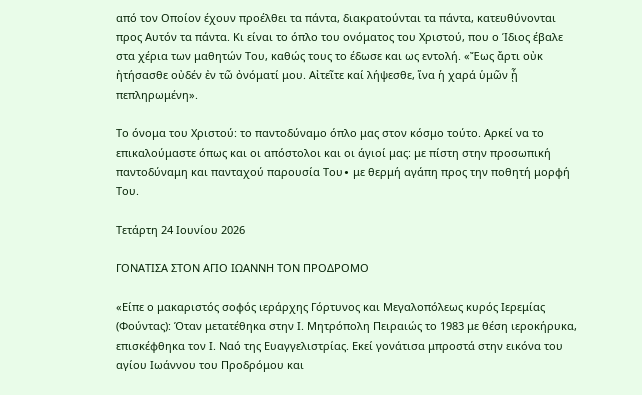από τον Οποίον έχουν προέλθει τα πάντα, διακρατούνται τα πάντα, κατευθύνονται προς Αυτόν τα πάντα. Κι είναι το όπλο του ονόματος του Χριστού, που ο Ίδιος έβαλε στα χέρια των μαθητών Του, καθώς τους το έδωσε και ως εντολή. «Ἔως ἄρτι οὐκ ἠτήσασθε οὐδέν ἐν τῶ ὀνόματί μου. Αἰτεῖτε καί λήψεσθε, ἵνα ἡ χαρά ὑμῶν ᾖ πεπληρωμένη».

Το όνομα του Χριστού: το παντοδύναμο όπλο μας στον κόσμο τούτο. Αρκεί να το επικαλούμαστε όπως και οι απόστολοι και οι άγιοί μας: με πίστη στην προσωπική παντοδύναμη και πανταχού παρουσία Του∙ με θερμή αγάπη προς την ποθητή μορφή Του.

Τετάρτη 24 Ιουνίου 2026

ΓΟΝΑΤΙΣΑ ΣΤΟΝ ΑΓΙΟ ΙΩΑΝΝΗ ΤΟΝ ΠΡΟΔΡΟΜΟ

«Είπε ο μακαριστός σοφός ιεράρχης Γόρτυνος και Μεγαλοπόλεως κυρός Ιερεμίας (Φούντας): Όταν μετατέθηκα στην Ι. Μητρόπολη Πειραιώς το 1983 με θέση ιεροκήρυκα, επισκέφθηκα τον Ι. Ναό της Ευαγγελιστρίας. Εκεί γονάτισα μπροστά στην εικόνα του αγίου Ιωάννου του Προδρόμου και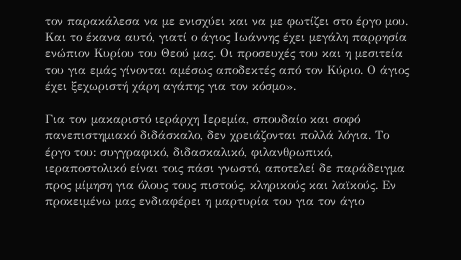τον παρακάλεσα να με ενισχύει και να με φωτίζει στο έργο μου. Και το έκανα αυτό, γιατί ο άγιος Ιωάννης έχει μεγάλη παρρησία ενώπιον Κυρίου του Θεού μας. Οι προσευχές του και η μεσιτεία του για εμάς γίνονται αμέσως αποδεκτές από τον Κύριο. Ο άγιος έχει ξεχωριστή χάρη αγάπης για τον κόσμο».

Για τον μακαριστό ιεράρχη Ιερεμία, σπουδαίο και σοφό πανεπιστημιακό διδάσκαλο, δεν χρειάζονται πολλά λόγια. Το έργο του: συγγραφικό, διδασκαλικό, φιλανθρωπικό, ιεραποστολικό είναι τοις πάσι γνωστό, αποτελεί δε παράδειγμα προς μίμηση για όλους τους πιστούς, κληρικούς και λαϊκούς. Εν προκειμένω μας ενδιαφέρει η μαρτυρία του για τον άγιο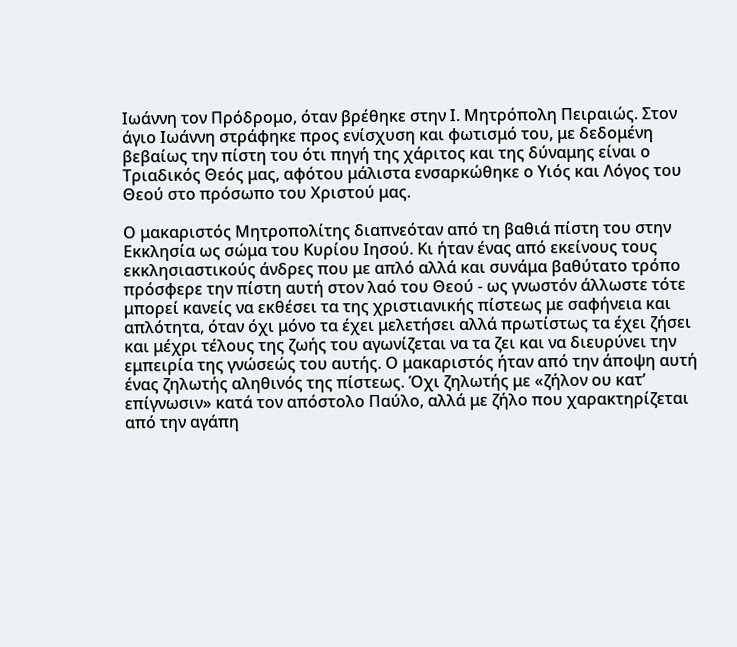Ιωάννη τον Πρόδρομο, όταν βρέθηκε στην Ι. Μητρόπολη Πειραιώς. Στον άγιο Ιωάννη στράφηκε προς ενίσχυση και φωτισμό του, με δεδομένη βεβαίως την πίστη του ότι πηγή της χάριτος και της δύναμης είναι ο Τριαδικός Θεός μας, αφότου μάλιστα ενσαρκώθηκε ο Υιός και Λόγος του Θεού στο πρόσωπο του Χριστού μας.

Ο μακαριστός Μητροπολίτης διαπνεόταν από τη βαθιά πίστη του στην Εκκλησία ως σώμα του Κυρίου Ιησού. Κι ήταν ένας από εκείνους τους εκκλησιαστικούς άνδρες που με απλό αλλά και συνάμα βαθύτατο τρόπο πρόσφερε την πίστη αυτή στον λαό του Θεού - ως γνωστόν άλλωστε τότε μπορεί κανείς να εκθέσει τα της χριστιανικής πίστεως με σαφήνεια και απλότητα, όταν όχι μόνο τα έχει μελετήσει αλλά πρωτίστως τα έχει ζήσει και μέχρι τέλους της ζωής του αγωνίζεται να τα ζει και να διευρύνει την εμπειρία της γνώσεώς του αυτής. Ο μακαριστός ήταν από την άποψη αυτή ένας ζηλωτής αληθινός της πίστεως. Όχι ζηλωτής με «ζήλον ου κατ’ επίγνωσιν» κατά τον απόστολο Παύλο, αλλά με ζήλο που χαρακτηρίζεται από την αγάπη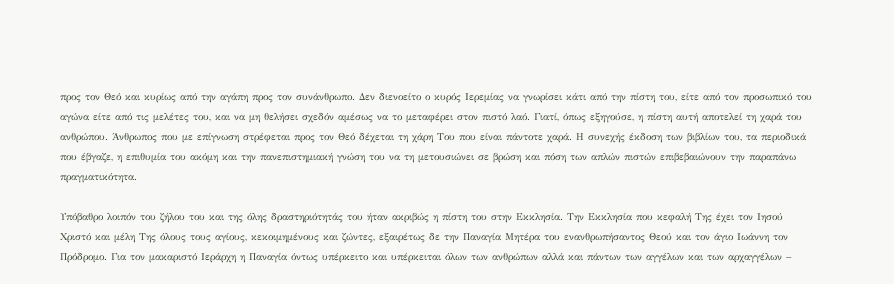προς τον Θεό και κυρίως από την αγάπη προς τον συνάνθρωπο. Δεν διενοείτο ο κυρός Ιερεμίας να γνωρίσει κάτι από την πίστη του, είτε από τον προσωπικό του αγώνα είτε από τις μελέτες του, και να μη θελήσει σχεδόν αμέσως να το μεταφέρει στον πιστό λαό. Γιατί, όπως εξηγούσε, η πίστη αυτή αποτελεί τη χαρά του ανθρώπου. Άνθρωπος που με επίγνωση στρέφεται προς τον Θεό δέχεται τη χάρη Του που είναι πάντοτε χαρά. Η συνεχής έκδοση των βιβλίων του, τα περιοδικά που έβγαζε, η επιθυμία του ακόμη και την πανεπιστημιακή γνώση του να τη μετουσιώνει σε βρώση και πόση των απλών πιστών επιβεβαιώνουν την παραπάνω πραγματικότητα.

Υπόβαθρο λοιπόν του ζήλου του και της όλης δραστηριότητάς του ήταν ακριβώς η πίστη του στην Εκκλησία. Την Εκκλησία που κεφαλή Της έχει τον Ιησού Χριστό και μέλη Της όλους τους αγίους, κεκοιμημένους και ζώντες, εξαιρέτως δε την Παναγία Μητέρα του ενανθρωπήσαντος Θεού και τον άγιο Ιωάννη τον Πρόδρομο. Για τον μακαριστό Ιεράρχη η Παναγία όντως υπέρκειτο και υπέρκειται όλων των ανθρώπων αλλά και πάντων των αγγέλων και των αρχαγγέλων –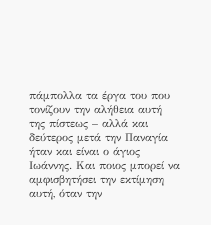πάμπολλα τα έργα του που τονίζουν την αλήθεια αυτή της πίστεως – αλλά και δεύτερος μετά την Παναγία ήταν και είναι ο άγιος Ιωάννης. Και ποιος μπορεί να αμφισβητήσει την εκτίμηση αυτή, όταν την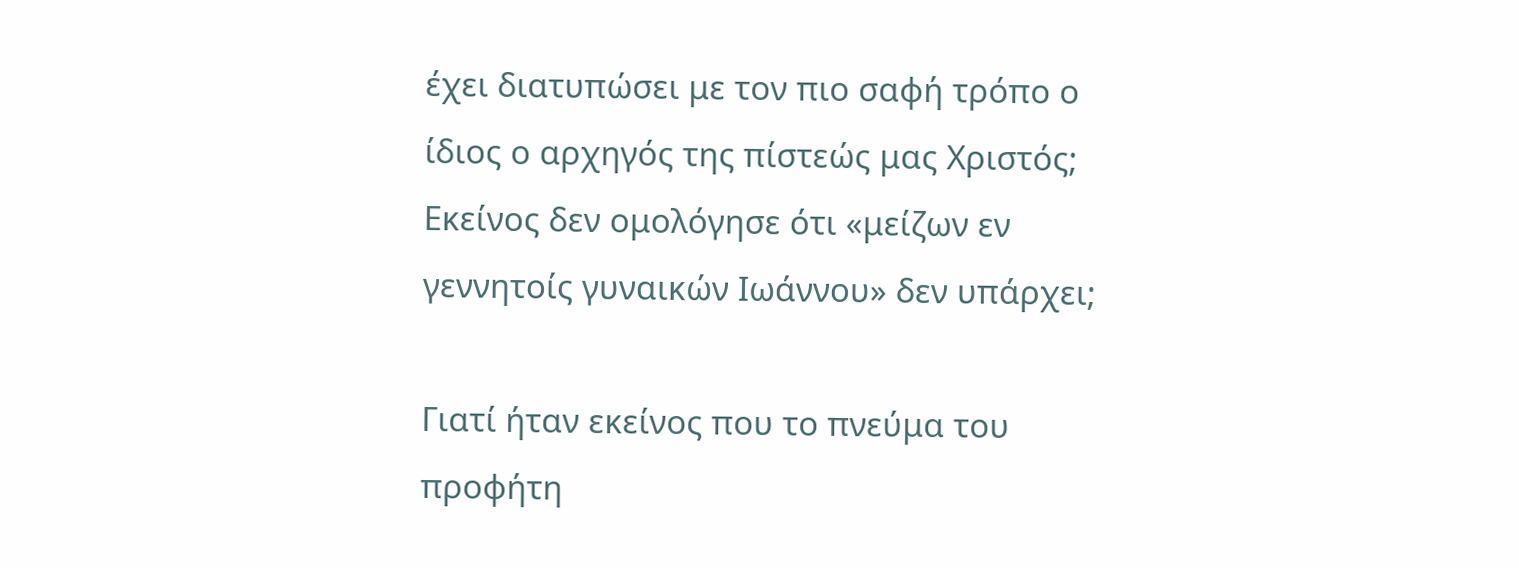έχει διατυπώσει με τον πιο σαφή τρόπο ο ίδιος ο αρχηγός της πίστεώς μας Χριστός; Εκείνος δεν ομολόγησε ότι «μείζων εν γεννητοίς γυναικών Ιωάννου» δεν υπάρχει;

Γιατί ήταν εκείνος που το πνεύμα του προφήτη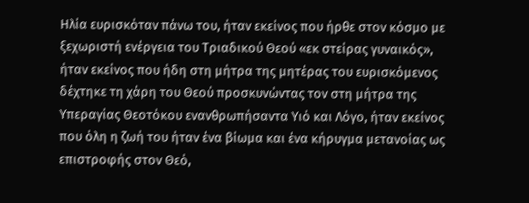Ηλία ευρισκόταν πάνω του, ήταν εκείνος που ήρθε στον κόσμο με ξεχωριστή ενέργεια του Τριαδικού Θεού «εκ στείρας γυναικός», ήταν εκείνος που ήδη στη μήτρα της μητέρας του ευρισκόμενος δέχτηκε τη χάρη του Θεού προσκυνώντας τον στη μήτρα της Υπεραγίας Θεοτόκου ενανθρωπήσαντα Υιό και Λόγο, ήταν εκείνος που όλη η ζωή του ήταν ένα βίωμα και ένα κήρυγμα μετανοίας ως επιστροφής στον Θεό,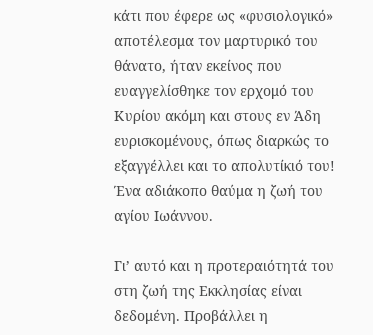κάτι που έφερε ως «φυσιολογικό» αποτέλεσμα τον μαρτυρικό του θάνατο, ήταν εκείνος που ευαγγελίσθηκε τον ερχομό του Κυρίου ακόμη και στους εν Άδη ευρισκομένους, όπως διαρκώς το εξαγγέλλει και το απολυτίκιό του! Ένα αδιάκοπο θαύμα η ζωή του αγίου Ιωάννου.

Γι’ αυτό και η προτεραιότητά του στη ζωή της Εκκλησίας είναι δεδομένη. Προβάλλει η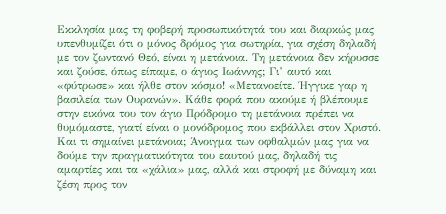Εκκλησία μας τη φοβερή προσωπικότητά του και διαρκώς μας υπενθυμίζει ότι ο μόνος δρόμος για σωτηρία, για σχέση δηλαδή με τον ζωντανό Θεό, είναι η μετάνοια. Τη μετάνοια δεν κήρυσσε και ζούσε, όπως είπαμε, ο άγιος Ιωάννης; Γι’ αυτό και «φύτρωσε» και ήλθε στον κόσμο! «Μετανοείτε. Ήγγικε γαρ η βασιλεία των Ουρανών». Κάθε φορά που ακούμε ή βλέπουμε στην εικόνα του τον άγιο Πρόδρομο τη μετάνοια πρέπει να θυμόμαστε, γιατί είναι ο μονόδρομος που εκβάλλει στον Χριστό. Και τι σημαίνει μετάνοια; Άνοιγμα των οφθαλμών μας για να δούμε την πραγματικότητα του εαυτού μας, δηλαδή τις αμαρτίες και τα «χάλια» μας, αλλά και στροφή με δύναμη και ζέση προς τον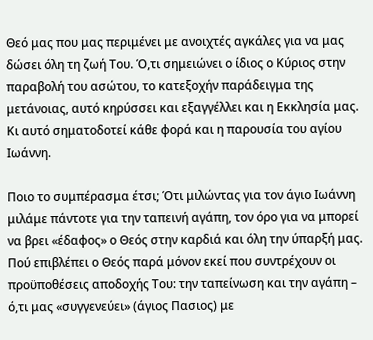Θεό μας που μας περιμένει με ανοιχτές αγκάλες για να μας δώσει όλη τη ζωή Του. Ό,τι σημειώνει ο ίδιος ο Κύριος στην παραβολή του ασώτου, το κατεξοχήν παράδειγμα της μετάνοιας, αυτό κηρύσσει και εξαγγέλλει και η Εκκλησία μας. Κι αυτό σηματοδοτεί κάθε φορά και η παρουσία του αγίου Ιωάννη.

Ποιο το συμπέρασμα έτσι; Ότι μιλώντας για τον άγιο Ιωάννη μιλάμε πάντοτε για την ταπεινή αγάπη, τον όρο για να μπορεί να βρει «έδαφος» ο Θεός στην καρδιά και όλη την ύπαρξή μας. Πού επιβλέπει ο Θεός παρά μόνον εκεί που συντρέχουν οι προϋποθέσεις αποδοχής Του: την ταπείνωση και την αγάπη – ό,τι μας «συγγενεύει» (άγιος Πασιος) με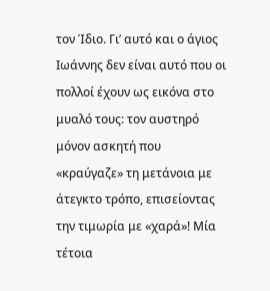τον Ίδιο. Γι’ αυτό και ο άγιος Ιωάννης δεν είναι αυτό που οι πολλοί έχουν ως εικόνα στο μυαλό τους: τον αυστηρό μόνον ασκητή που «κραύγαζε» τη μετάνοια με άτεγκτο τρόπο, επισείοντας την τιμωρία με «χαρά»! Μία τέτοια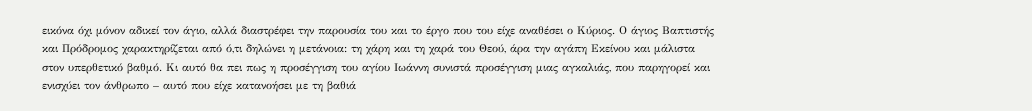εικόνα όχι μόνον αδικεί τον άγιο, αλλά διαστρέφει την παρουσία του και το έργο που του είχε αναθέσει ο Κύριος. Ο άγιος Βαπτιστής και Πρόδρομος χαρακτηρίζεται από ό,τι δηλώνει η μετάνοια: τη χάρη και τη χαρά του Θεού, άρα την αγάπη Εκείνου και μάλιστα στον υπερθετικό βαθμό. Κι αυτό θα πει πως η προσέγγιση του αγίου Ιωάννη συνιστά προσέγγιση μιας αγκαλιάς, που παρηγορεί και ενισχύει τον άνθρωπο – αυτό που είχε κατανοήσει με τη βαθιά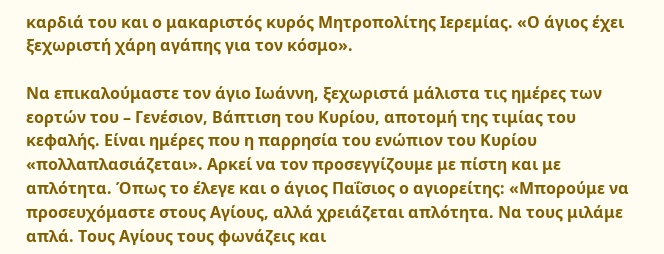καρδιά του και ο μακαριστός κυρός Μητροπολίτης Ιερεμίας. «Ο άγιος έχει ξεχωριστή χάρη αγάπης για τον κόσμο».

Να επικαλούμαστε τον άγιο Ιωάννη, ξεχωριστά μάλιστα τις ημέρες των εορτών του – Γενέσιον, Βάπτιση του Κυρίου, αποτομή της τιμίας του κεφαλής. Είναι ημέρες που η παρρησία του ενώπιον του Κυρίου «πολλαπλασιάζεται». Αρκεί να τον προσεγγίζουμε με πίστη και με απλότητα. Όπως το έλεγε και ο άγιος Παΐσιος ο αγιορείτης: «Μπορούμε να προσευχόμαστε στους Αγίους, αλλά χρειάζεται απλότητα. Να τους μιλάμε απλά. Τους Αγίους τους φωνάζεις και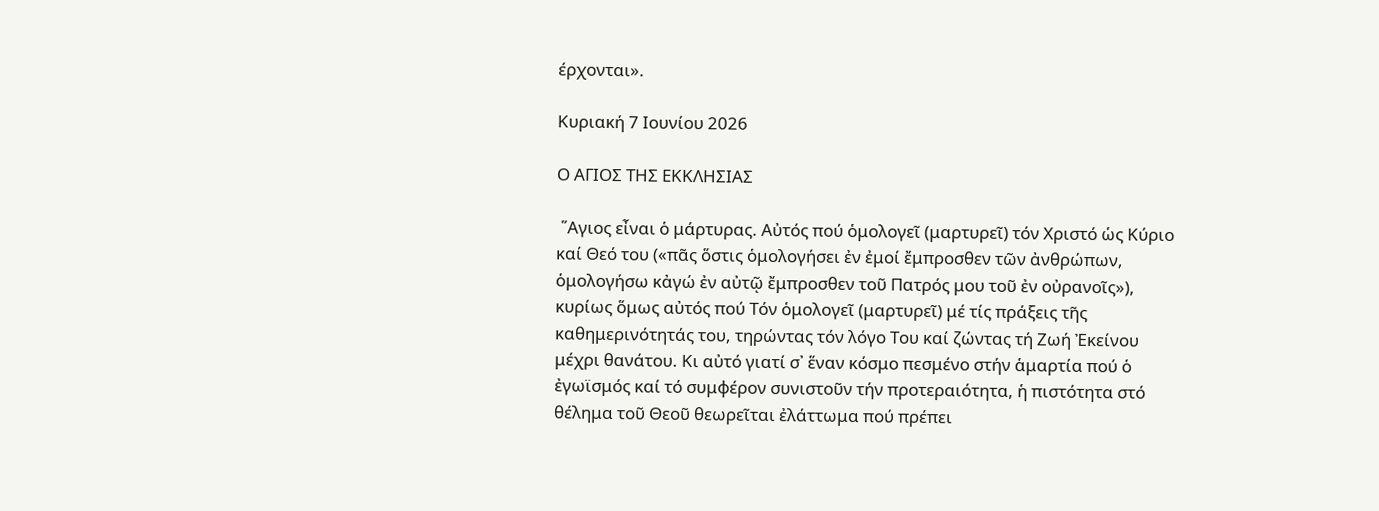έρχονται».

Κυριακή 7 Ιουνίου 2026

Ο ΑΓΙΟΣ ΤΗΣ ΕΚΚΛΗΣΙΑΣ

 ῞Αγιος εἶναι ὁ μάρτυρας. Αὐτός πού ὁμολογεῖ (μαρτυρεῖ) τόν Χριστό ὡς Κύριο καί Θεό του («πᾶς ὅστις ὁμολογήσει ἐν ἐμοί ἔμπροσθεν τῶν ἀνθρώπων, ὁμολογήσω κἀγώ ἐν αὐτῷ ἔμπροσθεν τοῦ Πατρός μου τοῦ ἐν οὐρανοῖς»), κυρίως ὅμως αὐτός πού Τόν ὁμολογεῖ (μαρτυρεῖ) μέ τίς πράξεις τῆς καθημερινότητάς του, τηρώντας τόν λόγο Του καί ζώντας τή Ζωή Ἐκείνου μέχρι θανάτου. Κι αὐτό γιατί σ᾽ ἕναν κόσμο πεσμένο στήν ἁμαρτία πού ὁ ἐγωϊσμός καί τό συμφέρον συνιστοῦν τήν προτεραιότητα, ἡ πιστότητα στό θέλημα τοῦ Θεοῦ θεωρεῖται ἐλάττωμα πού πρέπει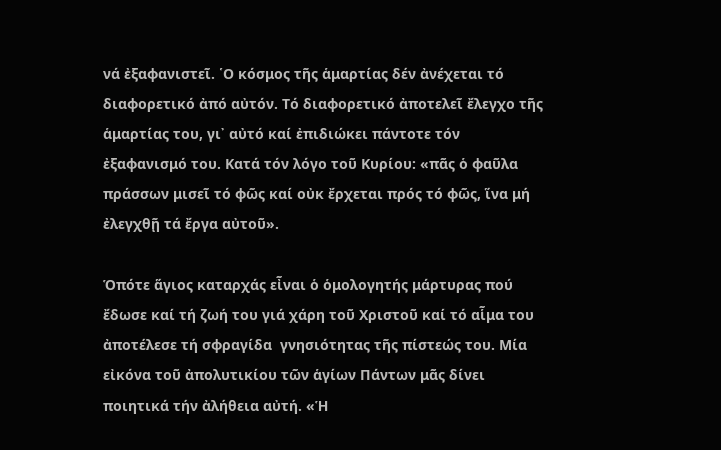νά ἐξαφανιστεῖ. ῾Ο κόσμος τῆς ἁμαρτίας δέν ἀνέχεται τό διαφορετικό ἀπό αὐτόν. Τό διαφορετικό ἀποτελεῖ ἔλεγχο τῆς ἁμαρτίας του, γι᾽ αὐτό καί ἐπιδιώκει πάντοτε τόν ἐξαφανισμό του. Κατά τόν λόγο τοῦ Κυρίου: «πᾶς ὁ φαῦλα πράσσων μισεῖ τό φῶς καί οὐκ ἔρχεται πρός τό φῶς, ἵνα μή ἐλεγχθῇ τά ἔργα αὐτοῦ».

Ὁπότε ἅγιος καταρχάς εἶναι ὁ ὁμολογητής μάρτυρας πού ἔδωσε καί τή ζωή του γιά χάρη τοῦ Χριστοῦ καί τό αἷμα του ἀποτέλεσε τή σφραγίδα  γνησιότητας τῆς πίστεώς του. Μία εἰκόνα τοῦ ἀπολυτικίου τῶν ἁγίων Πάντων μᾶς δίνει ποιητικά τήν ἀλήθεια αὐτή. «Ἡ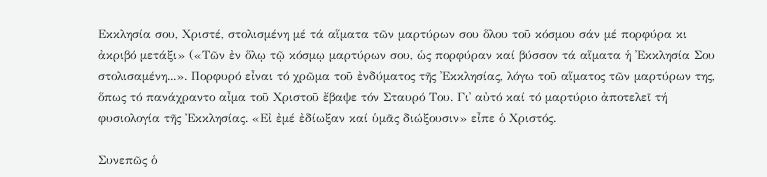Εκκλησία σου, Χριστέ, στολισμένη μέ τά αἵματα τῶν μαρτύρων σου ὅλου τοῦ κόσμου σάν μέ πορφύρα κι ἀκριβό μετάξι» («Τῶν ἐν ὅλῳ τῷ κόσμῳ μαρτύρων σου, ὡς πορφύραν καί βύσσον τά αἵματα ἡ ᾽Εκκλησία Σου στολισαμένη...». Πορφυρό εἶναι τό χρῶμα τοῦ ἐνδύματος τῆς ᾽Εκκλησίας, λόγω τοῦ αἵματος τῶν μαρτύρων της, ὅπως τό πανάχραντο αἶμα τοῦ Χριστοῦ ἔβαψε τόν Σταυρό Του. Γι᾽ αὐτό καί τό μαρτύριο ἀποτελεῖ τή φυσιολογία τῆς Ἐκκλησίας. «Εἰ ἐμέ ἐδίωξαν καί ὑμᾶς διώξουσιν» εἶπε ὁ Χριστός.

Συνεπῶς ὁ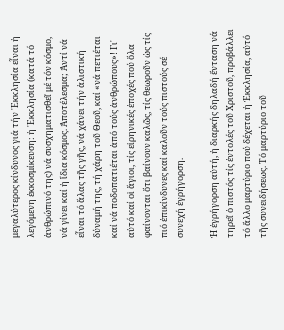μεγαλύτερος κίνδυνος γιά τήν ᾽Εκκλησία εἶναι ἡ λεγόμενη ἐκκοσμίκευση: ἡ ᾽Εκκλησία (κατά τό ἀνθρώπινό της) νά συσχηματισθεῖ μέ τόν κόσμο, νά γίνει καί ἡ ἴδια κόσμος. Ἀποτέλεσμα; Ἀντί νά εἶναι τό ἅλας τῆς γῆς, νά χάνει τήν ἁλιστική δύναμή της, τή χάρη τοῦ Θεοῦ, καί «νά πετιέται καί νά ποδοπατιέται ἀπό τούς ἀνθρώπους»! Γι᾽ αὐτό καί οἱ ἅγιοι, τίς εἰρηνικές ἐποχές πού ὅλα φαίνονται ὅτι βαίνουν καλῶς, τίς θεωροῦν ὡς τίς πιό ἐπικίνδυνες καί καλοῦν τούς πιστούς σέ συνεχή ἐγρήγορση.

Ἡ ἐγρήγορση αὐτή, ἡ διαρκής δηλαδή ἔνταση νά τηρεῖ ὁ πιστός τίς ἐντολές τοῦ Χριστοῦ, προβάλλει τό ἄλλο μαρτύριο πού δέχεται ἡ Ἐκκλησία, αὐτό τῆς συνειδήσεως. Τό μαρτύριο τοῦ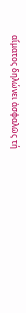αἵματος δηλώνει ἀσφαλῶς τή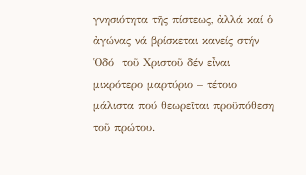γνησιότητα τῆς πίστεως, ἀλλά καί ὁ ἀγώνας νά βρίσκεται κανείς στήν Ὁδό  τοῦ Χριστοῦ δέν εἶναι μικρότερο μαρτύριο – τέτοιο μάλιστα πού θεωρεῖται προϋπόθεση τοῦ πρώτου.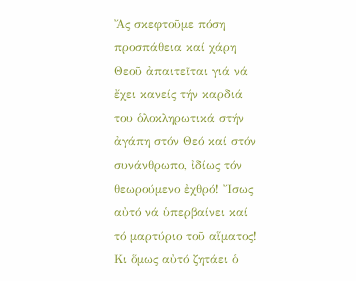Ἄς σκεφτοῦμε πόση προσπάθεια καί χάρη Θεοῦ ἀπαιτεῖται γιά νά ἔχει κανείς τήν καρδιά του ὁλοκληρωτικά στήν ἀγάπη στόν Θεό καί στόν συνάνθρωπο, ἰδίως τόν θεωρούμενο ἐχθρό! Ἴσως αὐτό νά ὑπερβαίνει καί τό μαρτύριο τοῦ αἵματος! Κι ὅμως αὐτό ζητάει ὁ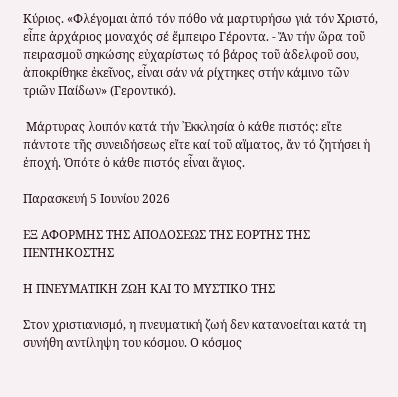Κύριος. «Φλέγομαι ἀπό τόν πόθο νά μαρτυρήσω γιά τόν Χριστό, εἶπε ἀρχάριος μοναχός σέ ἔμπειρο Γέροντα. - Ἄν τήν ὥρα τοῦ πειρασμοῦ σηκώσης εὐχαρίστως τό βάρος τοῦ ἀδελφοῦ σου, ἀποκρίθηκε ἐκεῖνος, εἶναι σάν νά ρίχτηκες στήν κάμινο τῶν τριῶν Παίδων» (Γεροντικό).

 Μάρτυρας λοιπόν κατά τήν ᾽Εκκλησία ὁ κάθε πιστός: εἴτε πάντοτε τῆς συνειδήσεως εἴτε καί τοῦ αἵματος, ἄν τό ζητήσει ἡ ἐποχή. Ὁπότε ὁ κάθε πιστός εἶναι ἅγιος.

Παρασκευή 5 Ιουνίου 2026

ΕΞ ΑΦΟΡΜΗΣ ΤΗΣ ΑΠΟΔΟΣΕΩΣ ΤΗΣ ΕΟΡΤΗΣ ΤΗΣ ΠΕΝΤΗΚΟΣΤΗΣ

Η ΠΝΕΥΜΑΤΙΚΗ ΖΩΗ ΚΑΙ ΤΟ ΜΥΣΤΙΚΟ ΤΗΣ

Στον χριστιανισμό, η πνευματική ζωή δεν κατανοείται κατά τη συνήθη αντίληψη του κόσμου. Ο κόσμος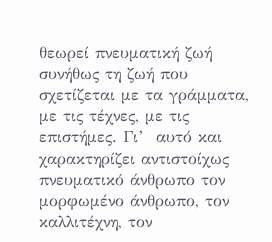θεωρεί πνευματική ζωή συνήθως τη ζωή που σχετίζεται με τα γράμματα, με τις τέχνες, με τις επιστήμες. Γι’  αυτό και χαρακτηρίζει αντιστοίχως πνευματικό άνθρωπο τον μορφωμένο άνθρωπο, τον καλλιτέχνη, τον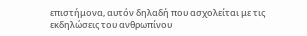επιστήμονα, αυτόν δηλαδή που ασχολείται με τις εκδηλώσεις του ανθρωπίνου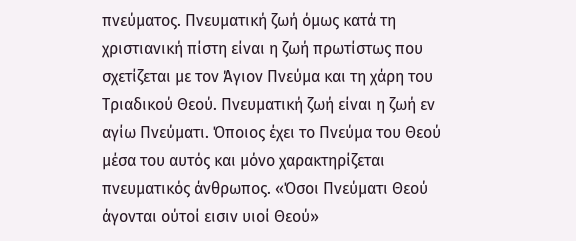πνεύματος. Πνευματική ζωή όμως κατά τη χριστιανική πίστη είναι η ζωή πρωτίστως που σχετίζεται με τον Άγιον Πνεύμα και τη χάρη του Τριαδικού Θεού. Πνευματική ζωή είναι η ζωή εν αγίω Πνεύματι. Όποιος έχει το Πνεύμα του Θεού μέσα του αυτός και μόνο χαρακτηρίζεται πνευματικός άνθρωπος. «Όσοι Πνεύματι Θεού άγονται ούτοί εισιν υιοί Θεού»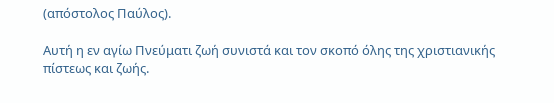(απόστολος Παύλος).

Αυτή η εν αγίω Πνεύματι ζωή συνιστά και τον σκοπό όλης της χριστιανικής πίστεως και ζωής.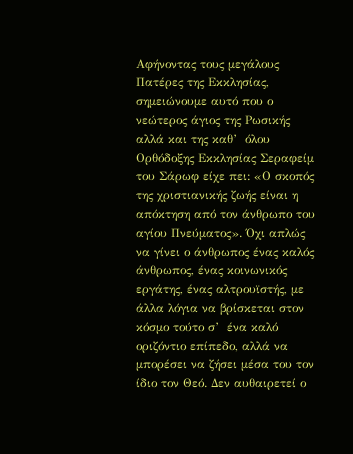Αφήνοντας τους μεγάλους Πατέρες της Εκκλησίας, σημειώνουμε αυτό που ο νεώτερος άγιος της Ρωσικής αλλά και της καθ’  όλου Ορθόδοξης Εκκλησίας Σεραφείμ του Σάρωφ είχε πει: «Ο σκοπός της χριστιανικής ζωής είναι η απόκτηση από τον άνθρωπο του αγίου Πνεύματος». Όχι απλώς να γίνει ο άνθρωπος ένας καλός άνθρωπος, ένας κοινωνικός εργάτης, ένας αλτρουϊστής, με άλλα λόγια να βρίσκεται στον κόσμο τούτο σ’  ένα καλό οριζόντιο επίπεδο, αλλά να μπορέσει να ζήσει μέσα του τον ίδιο τον Θεό. Δεν αυθαιρετεί ο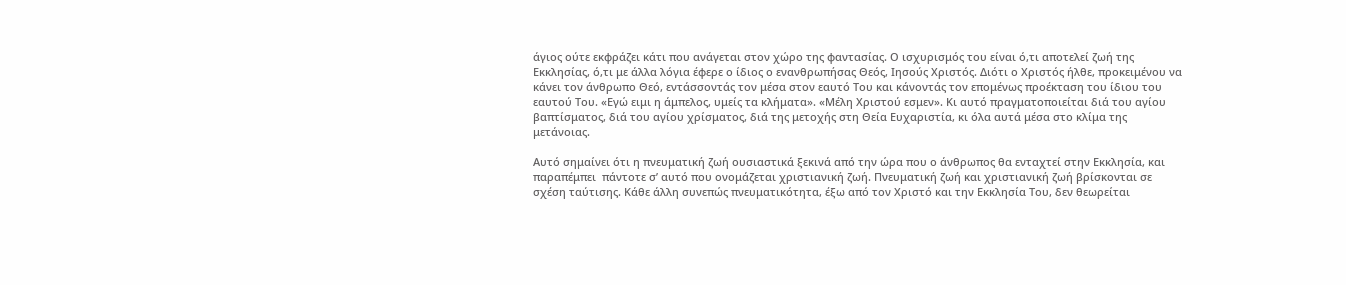άγιος ούτε εκφράζει κάτι που ανάγεται στον χώρο της φαντασίας. Ο ισχυρισμός του είναι ό,τι αποτελεί ζωή της Εκκλησίας, ό,τι με άλλα λόγια έφερε ο ίδιος ο ενανθρωπήσας Θεός, Ιησούς Χριστός. Διότι ο Χριστός ήλθε, προκειμένου να κάνει τον άνθρωπο Θεό, εντάσσοντάς τον μέσα στον εαυτό Του και κάνοντάς τον επομένως προέκταση του ίδιου του εαυτού Του. «Εγώ ειμι η άμπελος, υμείς τα κλήματα». «Μέλη Χριστού εσμεν». Κι αυτό πραγματοποιείται διά του αγίου βαπτίσματος, διά του αγίου χρίσματος, διά της μετοχής στη Θεία Ευχαριστία, κι όλα αυτά μέσα στο κλίμα της μετάνοιας.

Αυτό σημαίνει ότι η πνευματική ζωή ουσιαστικά ξεκινά από την ώρα που ο άνθρωπος θα ενταχτεί στην Εκκλησία, και  παραπέμπει  πάντοτε σ’ αυτό που ονομάζεται χριστιανική ζωή. Πνευματική ζωή και χριστιανική ζωή βρίσκονται σε σχέση ταύτισης. Κάθε άλλη συνεπώς πνευματικότητα, έξω από τον Χριστό και την Εκκλησία Του, δεν θεωρείται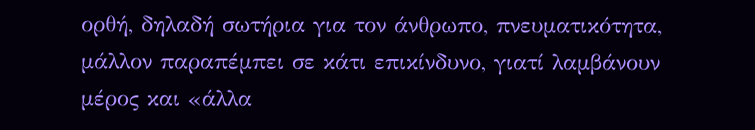ορθή, δηλαδή σωτήρια για τον άνθρωπο, πνευματικότητα, μάλλον παραπέμπει σε κάτι επικίνδυνο, γιατί λαμβάνουν μέρος και «άλλα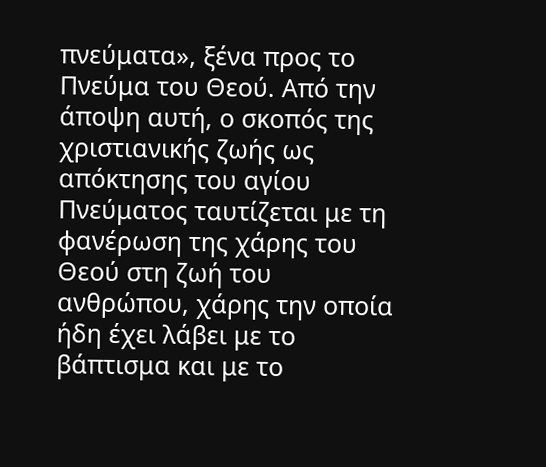πνεύματα», ξένα προς το Πνεύμα του Θεού. Από την άποψη αυτή, ο σκοπός της χριστιανικής ζωής ως απόκτησης του αγίου Πνεύματος ταυτίζεται με τη φανέρωση της χάρης του Θεού στη ζωή του ανθρώπου, χάρης την οποία ήδη έχει λάβει με το βάπτισμα και με το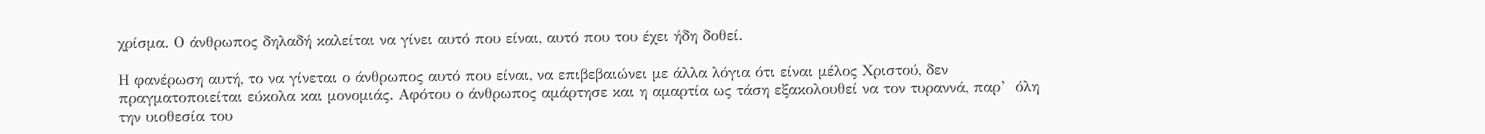χρίσμα. Ο άνθρωπος δηλαδή καλείται να γίνει αυτό που είναι, αυτό που του έχει ήδη δοθεί.

Η φανέρωση αυτή, το να γίνεται ο άνθρωπος αυτό που είναι, να επιβεβαιώνει με άλλα λόγια ότι είναι μέλος Χριστού, δεν πραγματοποιείται εύκολα και μονομιάς. Αφότου ο άνθρωπος αμάρτησε και η αμαρτία ως τάση εξακολουθεί να τον τυραννά, παρ’  όλη την υιοθεσία του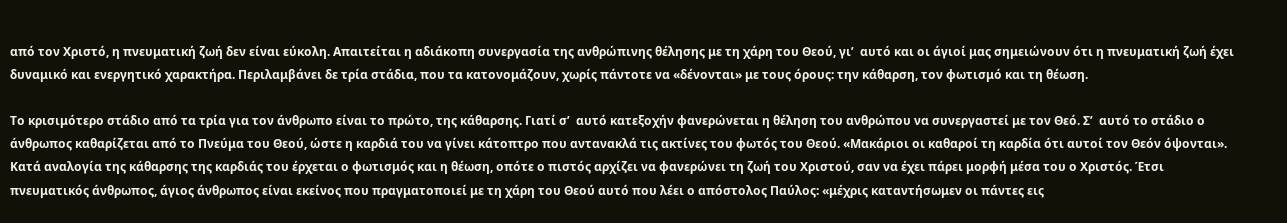από τον Χριστό, η πνευματική ζωή δεν είναι εύκολη. Απαιτείται η αδιάκοπη συνεργασία της ανθρώπινης θέλησης με τη χάρη του Θεού, γι’  αυτό και οι άγιοί μας σημειώνουν ότι η πνευματική ζωή έχει δυναμικό και ενεργητικό χαρακτήρα. Περιλαμβάνει δε τρία στάδια, που τα κατονομάζουν, χωρίς πάντοτε να «δένονται» με τους όρους: την κάθαρση, τον φωτισμό και τη θέωση.

Το κρισιμότερο στάδιο από τα τρία για τον άνθρωπο είναι το πρώτο, της κάθαρσης. Γιατί σ’  αυτό κατεξοχήν φανερώνεται η θέληση του ανθρώπου να συνεργαστεί με τον Θεό. Σ’  αυτό το στάδιο ο άνθρωπος καθαρίζεται από το Πνεύμα του Θεού, ώστε η καρδιά του να γίνει κάτοπτρο που αντανακλά τις ακτίνες του φωτός του Θεού. «Μακάριοι οι καθαροί τη καρδία ότι αυτοί τον Θεόν όψονται». Κατά αναλογία της κάθαρσης της καρδιάς του έρχεται ο φωτισμός και η θέωση, οπότε ο πιστός αρχίζει να φανερώνει τη ζωή του Χριστού, σαν να έχει πάρει μορφή μέσα του ο Χριστός. Έτσι πνευματικός άνθρωπος, άγιος άνθρωπος είναι εκείνος που πραγματοποιεί με τη χάρη του Θεού αυτό που λέει ο απόστολος Παύλος: «μέχρις καταντήσωμεν οι πάντες εις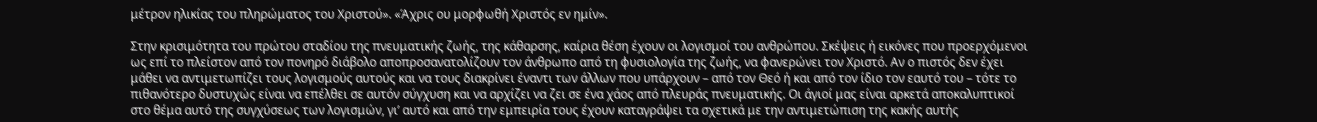μέτρον ηλικίας του πληρώματος του Χριστού». «Άχρις ου μορφωθή Χριστός εν ημίν».

Στην κρισιμότητα του πρώτου σταδίου της πνευματικής ζωής, της κάθαρσης, καίρια θέση έχουν οι λογισμοί του ανθρώπου. Σκέψεις ή εικόνες που προερχόμενοι ως επί το πλείστον από τον πονηρό διάβολο αποπροσανατολίζουν τον άνθρωπο από τη φυσιολογία της ζωής, να φανερώνει τον Χριστό. Αν ο πιστός δεν έχει μάθει να αντιμετωπίζει τους λογισμούς αυτούς και να τους διακρίνει έναντι των άλλων που υπάρχουν – από τον Θεό ή και από τον ίδιο τον εαυτό του – τότε το πιθανότερο δυστυχώς είναι να επέλθει σε αυτόν σύγχυση και να αρχίζει να ζει σε ένα χάος από πλευράς πνευματικής. Οι άγιοί μας είναι αρκετά αποκαλυπτικοί στο θέμα αυτό της συγχύσεως των λογισμών, γι’ αυτό και από την εμπειρία τους έχουν καταγράψει τα σχετικά με την αντιμετώπιση της κακής αυτής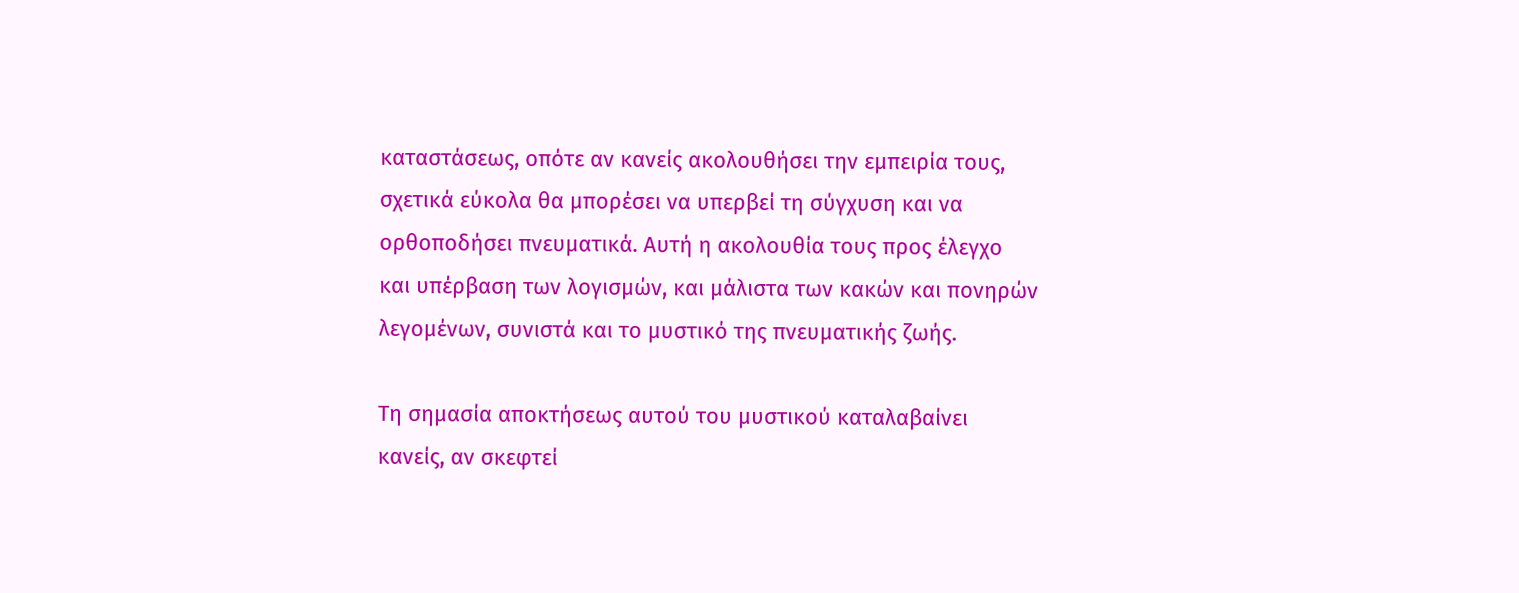καταστάσεως, οπότε αν κανείς ακολουθήσει την εμπειρία τους, σχετικά εύκολα θα μπορέσει να υπερβεί τη σύγχυση και να ορθοποδήσει πνευματικά. Αυτή η ακολουθία τους προς έλεγχο και υπέρβαση των λογισμών, και μάλιστα των κακών και πονηρών λεγομένων, συνιστά και το μυστικό της πνευματικής ζωής.

Τη σημασία αποκτήσεως αυτού του μυστικού καταλαβαίνει κανείς, αν σκεφτεί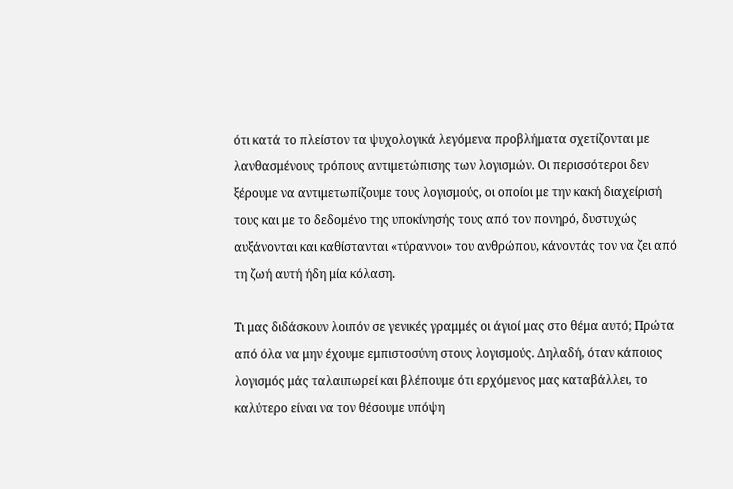ότι κατά το πλείστον τα ψυχολογικά λεγόμενα προβλήματα σχετίζονται με λανθασμένους τρόπους αντιμετώπισης των λογισμών. Οι περισσότεροι δεν ξέρουμε να αντιμετωπίζουμε τους λογισμούς, οι οποίοι με την κακή διαχείρισή τους και με το δεδομένο της υποκίνησής τους από τον πονηρό, δυστυχώς αυξάνονται και καθίστανται «τύραννοι» του ανθρώπου, κάνοντάς τον να ζει από τη ζωή αυτή ήδη μία κόλαση.

Τι μας διδάσκουν λοιπόν σε γενικές γραμμές οι άγιοί μας στο θέμα αυτό; Πρώτα από όλα να μην έχουμε εμπιστοσύνη στους λογισμούς. Δηλαδή, όταν κάποιος λογισμός μάς ταλαιπωρεί και βλέπουμε ότι ερχόμενος μας καταβάλλει, το καλύτερο είναι να τον θέσουμε υπόψη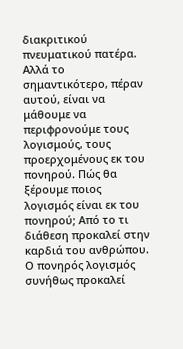διακριτικού πνευματικού πατέρα. Αλλά το σημαντικότερο, πέραν αυτού, είναι να μάθουμε να περιφρονούμε τους λογισμούς, τους προερχομένους εκ του πονηρού. Πώς θα ξέρουμε ποιος λογισμός είναι εκ του πονηρού; Από το τι διάθεση προκαλεί στην καρδιά του ανθρώπου. Ο πονηρός λογισμός συνήθως προκαλεί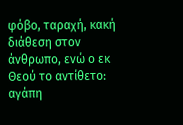φόβο, ταραχή, κακή διάθεση στον άνθρωπο, ενώ ο εκ Θεού το αντίθετο: αγάπη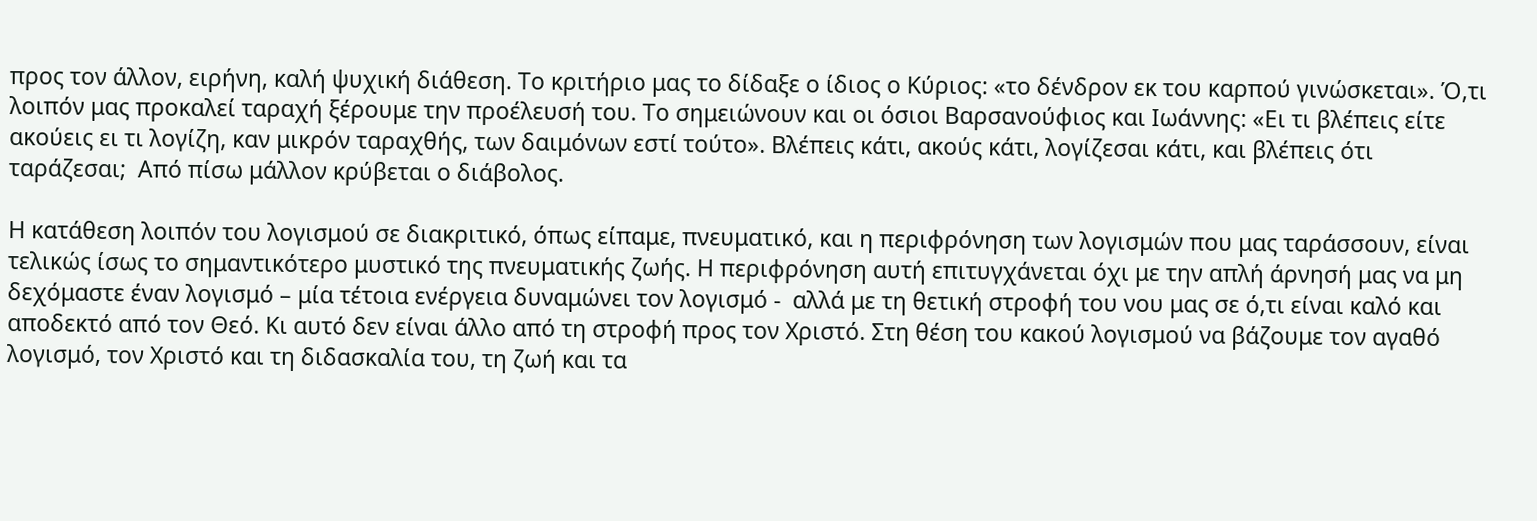προς τον άλλον, ειρήνη, καλή ψυχική διάθεση. Το κριτήριο μας το δίδαξε ο ίδιος ο Κύριος: «το δένδρον εκ του καρπού γινώσκεται». Ό,τι λοιπόν μας προκαλεί ταραχή ξέρουμε την προέλευσή του. Το σημειώνουν και οι όσιοι Βαρσανούφιος και Ιωάννης: «Ει τι βλέπεις είτε ακούεις ει τι λογίζη, καν μικρόν ταραχθής, των δαιμόνων εστί τούτο». Βλέπεις κάτι, ακούς κάτι, λογίζεσαι κάτι, και βλέπεις ότι ταράζεσαι;  Από πίσω μάλλον κρύβεται ο διάβολος.

Η κατάθεση λοιπόν του λογισμού σε διακριτικό, όπως είπαμε, πνευματικό, και η περιφρόνηση των λογισμών που μας ταράσσουν, είναι τελικώς ίσως το σημαντικότερο μυστικό της πνευματικής ζωής. Η περιφρόνηση αυτή επιτυγχάνεται όχι με την απλή άρνησή μας να μη δεχόμαστε έναν λογισμό – μία τέτοια ενέργεια δυναμώνει τον λογισμό -  αλλά με τη θετική στροφή του νου μας σε ό,τι είναι καλό και αποδεκτό από τον Θεό. Κι αυτό δεν είναι άλλο από τη στροφή προς τον Χριστό. Στη θέση του κακού λογισμού να βάζουμε τον αγαθό λογισμό, τον Χριστό και τη διδασκαλία του, τη ζωή και τα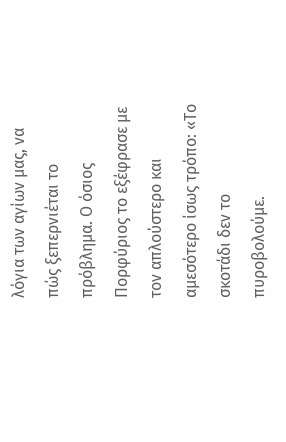λόγια των αγίων μας, να πώς ξεπερνιέται το πρόβλημα. Ο όσιος Πορφύριος το εξέφρασε με τον απλούστερο και αμεσότερο ίσως τρόπο: «Το σκοτάδι δεν το πυροβολούμε.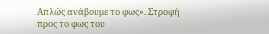Απλώς ανάβουμε το φως». Στροφή προς το φως του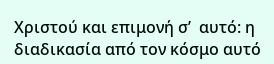Χριστού και επιμονή σ’  αυτό: η διαδικασία από τον κόσμο αυτό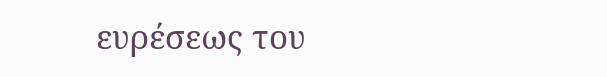ευρέσεως του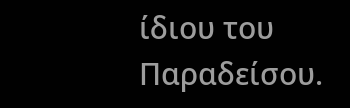ίδιου του Παραδείσου.